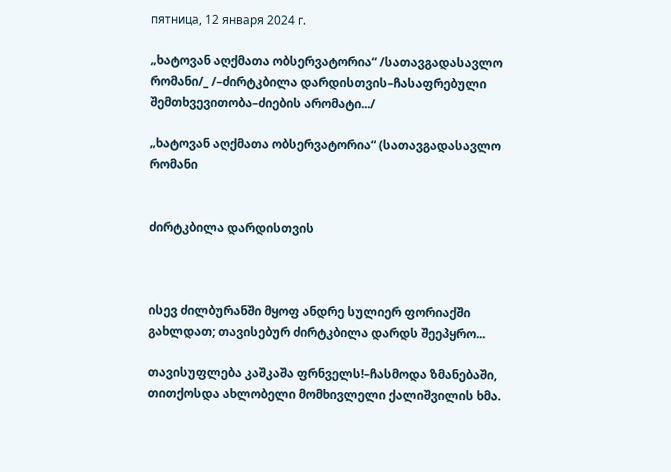пятница, 12 января 2024 г.

„ხატოვან აღქმათა ობსერვატორია“ /სათავგადასავლო რომანი/_ /–ძირტკბილა დარდისთვის–ჩასაფრებული შემთხვევითობა–ძიების არომატი.../

„ხატოვან აღქმათა ობსერვატორია“ (სათავგადასავლო რომანი


ძირტკბილა დარდისთვის



ისევ ძილბურანში მყოფ ანდრე სულიერ ფორიაქში გახლდათ; თავისებურ ძირტკბილა დარდს შეეპყრო...

თავისუფლება კაშკაშა ფრნველს!–ჩასმოდა ზმანებაში, თითქოსდა ახლობელი მომხივლელი ქალიშვილის ხმა.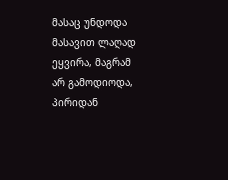მასაც უნდოდა მასავით ლაღად ეყვირა, მაგრამ არ გამოდიოდა, პირიდან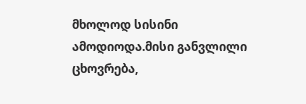მხოლოდ სისინი ამოდიოდა.მისი განვლილი ცხოვრება,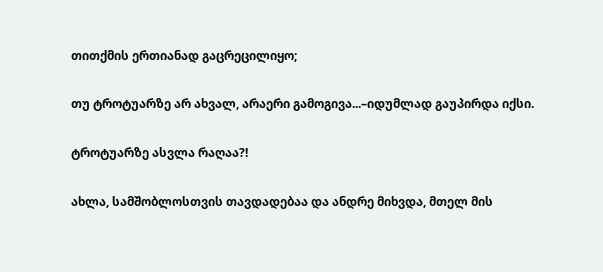თითქმის ერთიანად გაცრეცილიყო;

თუ ტროტუარზე არ ახვალ, არაერი გამოგივა...–იდუმლად გაუპირდა იქსი.

ტროტუარზე ასვლა რაღაა?!

ახლა, სამშობლოსთვის თავდადებაა და ანდრე მიხვდა, მთელ მის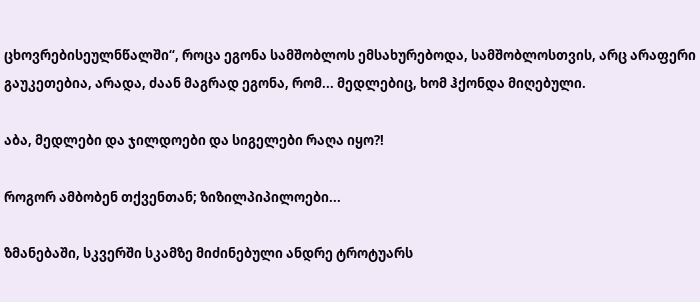ცხოვრებისეულნწალში“, როცა ეგონა სამშობლოს ემსახურებოდა, სამშობლოსთვის, არც არაფერი გაუკეთებია, არადა, ძაან მაგრად ეგონა, რომ... მედლებიც, ხომ ჰქონდა მიღებული.

აბა, მედლები და ჯილდოები და სიგელები რაღა იყო?!

როგორ ამბობენ თქვენთან; ზიზილპიპილოები...

ზმანებაში, სკვერში სკამზე მიძინებული ანდრე ტროტუარს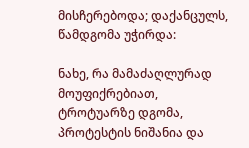მისჩერებოდა; დაქანცულს, წამდგომა უჭირდა:

ნახე, რა მამაძაღლურად მოუფიქრებიათ, ტროტუარზე დგომა, პროტესტის ნიშანია და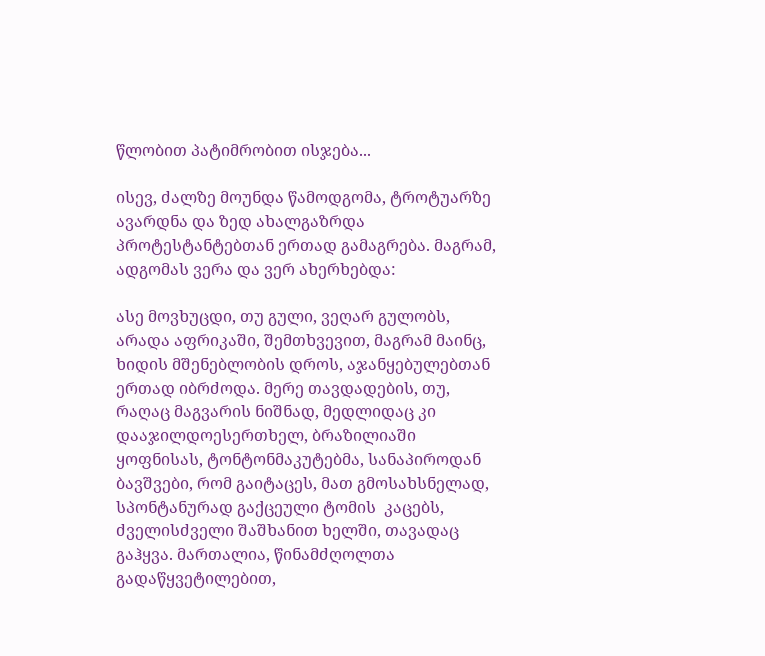წლობით პატიმრობით ისჯება...

ისევ, ძალზე მოუნდა წამოდგომა, ტროტუარზე ავარდნა და ზედ ახალგაზრდა პროტესტანტებთან ერთად გამაგრება. მაგრამ, ადგომას ვერა და ვერ ახერხებდა:

ასე მოვხუცდი, თუ გული, ვეღარ გულობს, არადა აფრიკაში, შემთხვევით, მაგრამ მაინც, ხიდის მშენებლობის დროს, აჯანყებულებთან ერთად იბრძოდა. მერე თავდადების, თუ, რაღაც მაგვარის ნიშნად, მედლიდაც კი დააჯილდოესერთხელ, ბრაზილიაში ყოფნისას, ტონტონმაკუტებმა, სანაპიროდან ბავშვები, რომ გაიტაცეს, მათ გმოსახსნელად, სპონტანურად გაქცეული ტომის  კაცებს, ძველისძველი შაშხანით ხელში, თავადაც გაჰყვა. მართალია, წინამძღოლთა გადაწყვეტილებით,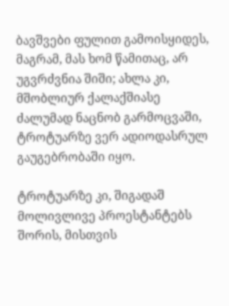ბავშვები ფულით გამოისყიდეს, მაგრამ, მას ხომ წამითაც, არ უგვრძვნია შიში; ახლა კი, მშობლიურ ქალაქშიასე ძალუმად ნაცნობ გარმოცვაში, ტროტუარზე ვერ ადიოდასრულ გაუგებრობაში იყო.

ტროტუარზე კი, შიგადაშ მოლივლივე პროესტანტებს შორის, მისთვის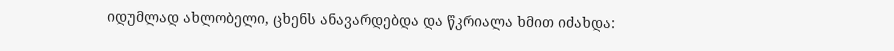იდუმლად ახლობელი, ცხენს ანავარდებდა და წკრიალა ხმით იძახდა: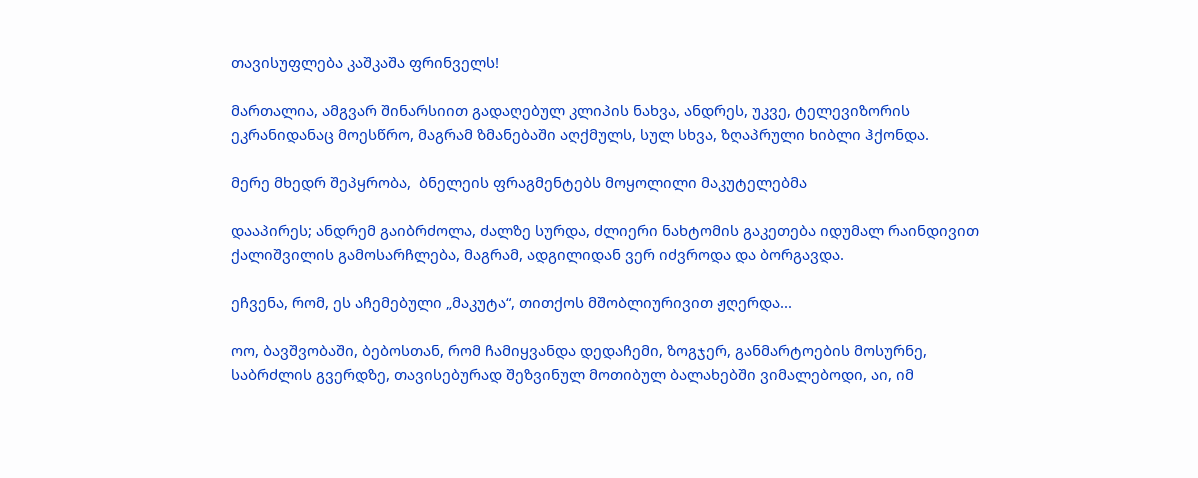თავისუფლება კაშკაშა ფრინველს!

მართალია, ამგვარ შინარსიით გადაღებულ კლიპის ნახვა, ანდრეს, უკვე, ტელევიზორის ეკრანიდანაც მოესწრო, მაგრამ ზმანებაში აღქმულს, სულ სხვა, ზღაპრული ხიბლი ჰქონდა.

მერე მხედრ შეპყრობა,  ბნელეის ფრაგმენტებს მოყოლილი მაკუტელებმა

დააპირეს; ანდრემ გაიბრძოლა, ძალზე სურდა, ძლიერი ნახტომის გაკეთება იდუმალ რაინდივით ქალიშვილის გამოსარჩლება, მაგრამ, ადგილიდან ვერ იძვროდა და ბორგავდა.

ეჩვენა, რომ, ეს აჩემებული „მაკუტა“, თითქოს მშობლიურივით ჟღერდა...

ოო, ბავშვობაში, ბებოსთან, რომ ჩამიყვანდა დედაჩემი, ზოგჯერ, განმარტოების მოსურნე, საბრძლის გვერდზე, თავისებურად შეზვინულ მოთიბულ ბალახებში ვიმალებოდი, აი, იმ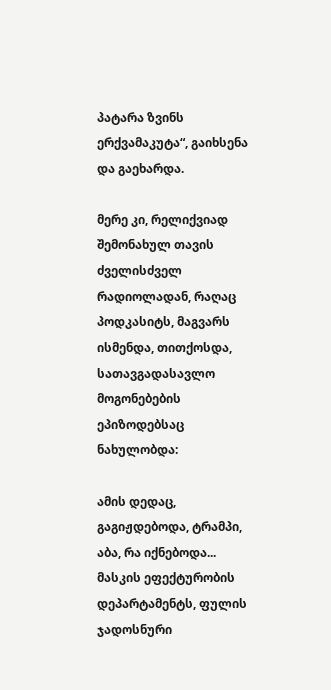პატარა ზვინს ერქვამაკუტა“, გაიხსენა და გაეხარდა.

მერე კი, რელიქვიად შემონახულ თავის ძველისძველ რადიოლადან, რაღაც პოდკასიტს, მაგვარს ისმენდა, თითქოსდა, სათავგადასავლო მოგონებების ეპიზოდებსაც ნახულობდა:

ამის დედაც, გაგიჟდებოდა, ტრამპი, აბა, რა იქნებოდა... მასკის ეფექტურობის დეპარტამენტს, ფულის ჯადოსნური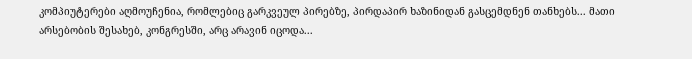კომპიუტერები აღმოუჩენია, რომლებიც გარკვეულ პირებზე, პირდაპირ ხაზინიდან გასცემდნენ თანხებს... მათი არსებობის შესახებ, კონგრესში, არც არავინ იცოდა...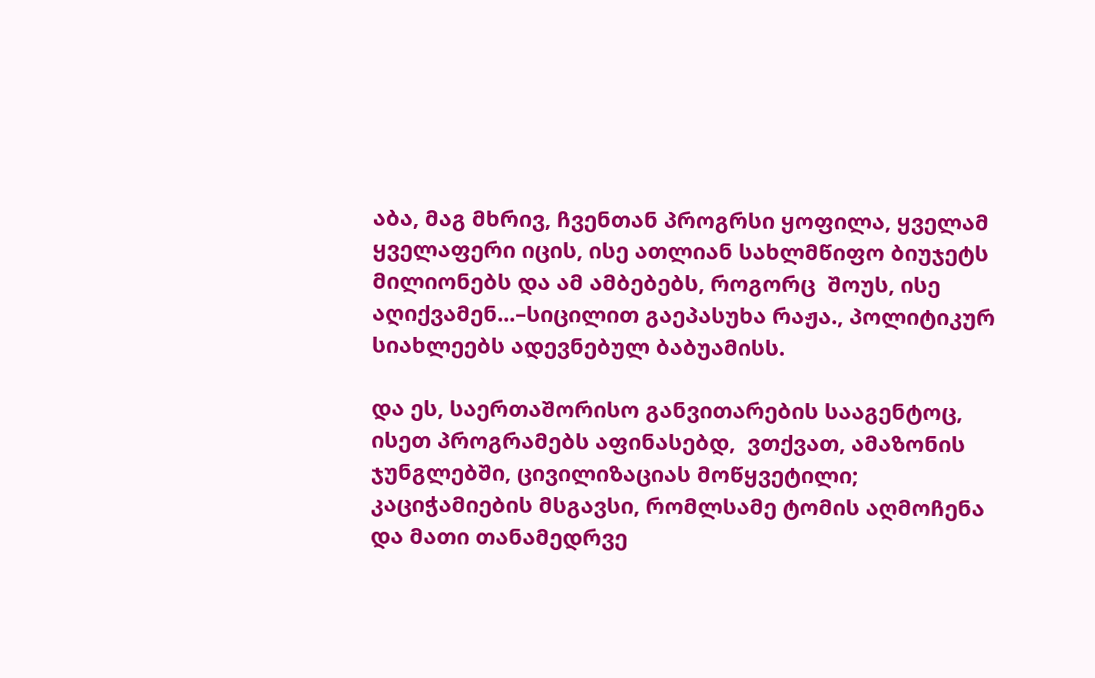აბა, მაგ მხრივ, ჩვენთან პროგრსი ყოფილა, ყველამ ყველაფერი იცის, ისე ათლიან სახლმწიფო ბიუჯეტს მილიონებს და ამ ამბებებს, როგორც  შოუს, ისე აღიქვამენ...–სიცილით გაეპასუხა რაჟა., პოლიტიკურ სიახლეებს ადევნებულ ბაბუამისს.

და ეს, საერთაშორისო განვითარების სააგენტოც, ისეთ პროგრამებს აფინასებდ,  ვთქვათ, ამაზონის ჯუნგლებში, ცივილიზაციას მოწყვეტილი; კაციჭამიების მსგავსი, რომლსამე ტომის აღმოჩენა და მათი თანამედრვე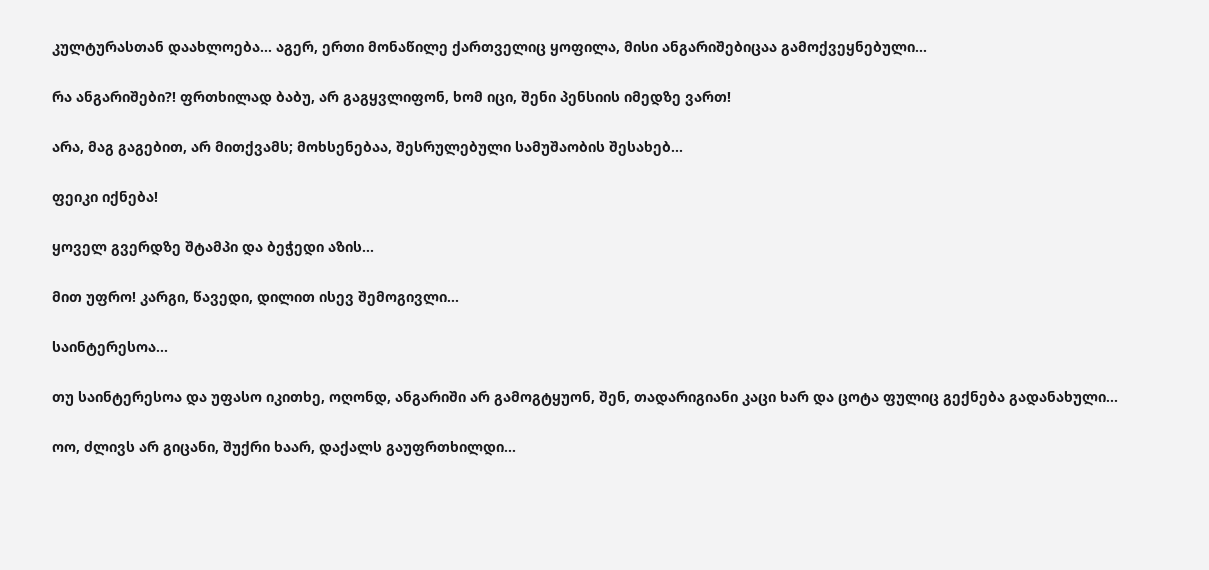კულტურასთან დაახლოება... აგერ, ერთი მონაწილე ქართველიც ყოფილა, მისი ანგარიშებიცაა გამოქვეყნებული...

რა ანგარიშები?! ფრთხილად ბაბუ, არ გაგყვლიფონ, ხომ იცი, შენი პენსიის იმედზე ვართ!

არა, მაგ გაგებით, არ მითქვამს; მოხსენებაა, შესრულებული სამუშაობის შესახებ...

ფეიკი იქნება!

ყოველ გვერდზე შტამპი და ბეჭედი აზის...

მით უფრო! კარგი, წავედი, დილით ისევ შემოგივლი...

საინტერესოა...

თუ საინტერესოა და უფასო იკითხე, ოღონდ, ანგარიში არ გამოგტყუონ, შენ, თადარიგიანი კაცი ხარ და ცოტა ფულიც გექნება გადანახული...

ოო, ძლივს არ გიცანი, შუქრი ხაარ, დაქალს გაუფრთხილდი...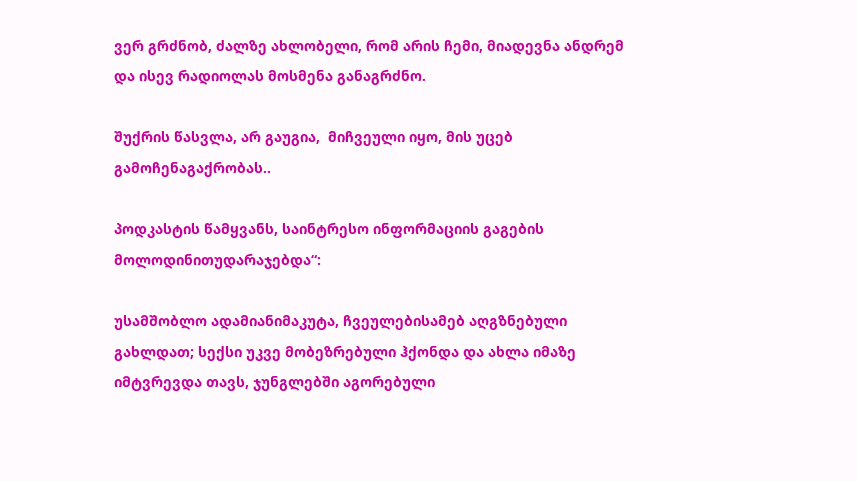ვერ გრძნობ, ძალზე ახლობელი, რომ არის ჩემი, მიადევნა ანდრემ და ისევ რადიოლას მოსმენა განაგრძნო.

შუქრის წასვლა, არ გაუგია,  მიჩვეული იყო, მის უცებ გამოჩენაგაქრობას..

პოდკასტის წამყვანს, საინტრესო ინფორმაციის გაგების მოლოდინითუდარაჯებდა“:

უსამშობლო ადამიანიმაკუტა, ჩვეულებისამებ აღგზნებული გახლდათ; სექსი უკვე მობეზრებული ჰქონდა და ახლა იმაზე იმტვრევდა თავს, ჯუნგლებში აგორებული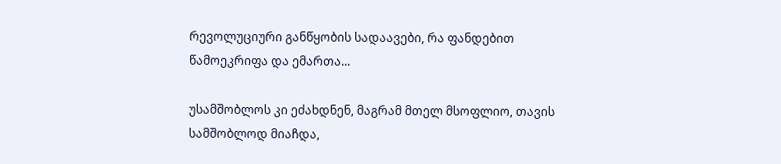რევოლუციური განწყობის სადაავები, რა ფანდებით წამოეკრიფა და ემართა...

უსამშობლოს კი ეძახდნენ, მაგრამ მთელ მსოფლიო, თავის სამშობლოდ მიაჩდა,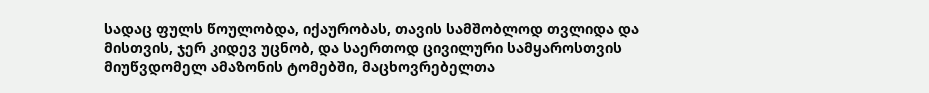სადაც ფულს წოულობდა, იქაურობას, თავის სამშობლოდ თვლიდა და მისთვის, ჯერ კიდევ უცნობ, და საერთოდ ცივილური სამყაროსთვის მიუწვდომელ ამაზონის ტომებში, მაცხოვრებელთა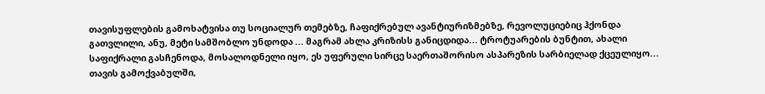თავისუფლების გამოხატვისა თუ სოციალურ თემებზე, ჩაფიქრებულ ავანტიურიზმებზე, რევოლუციებიც ჰქონდა გათვლილი, ანუ, მეტი სამშობლო უნდოდა ... მაგრამ ახლა კრიზისს განიცდიდა... ტროტუარების ბუნტით, ახალი საფიქრალი გასჩენოდა, მოსალოდნელი იყო, ეს უფერული სირცე საერთაშორისო ასპარეზის სარბიელად ქცეულიყო...  თავის გამოქვაბულში,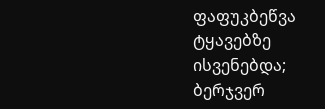ფაფუკბეწვა ტყავებზე ისვენებდა; ბერჯვერ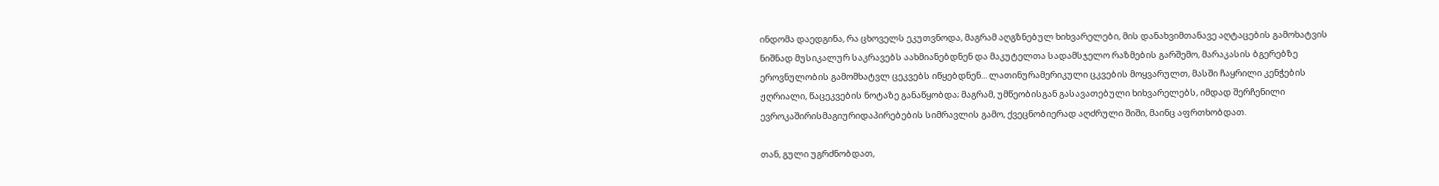ინდომა დაედგინა, რა ცხოველს ეკუთვნოდა, მაგრამ აღგზნებულ ხიხვარელები, მის დანახვიმთანავე აღტაცების გამოხატვის ნიშნად მუსიკალურ საკრავებს აახმიანებდნენ და მაკუტელთა სადამსჯელო რაზმების გარშემო, მარაკასის ბგერებზე ეროვნულობის გამომხატვლ ცეკვებს იწყებდნენ... ლათინურამერიკული ცკვების მოყვარულთ, მასში ჩაყრილი კენჭების ჟღრიალი, წაცეკვების ნოტაზე განაწყობდა; მაგრამ, უმწეობისგან გასავათებული ხიხვარელებს, იმდად შერჩენილი ევროკაშირისმაგიურიდაპირებების სიმრავლის გამო, ქვეცნობიერად აღძრული შიში, მაინც აფრთხობდათ.

თან, გული უგრძნობდათ,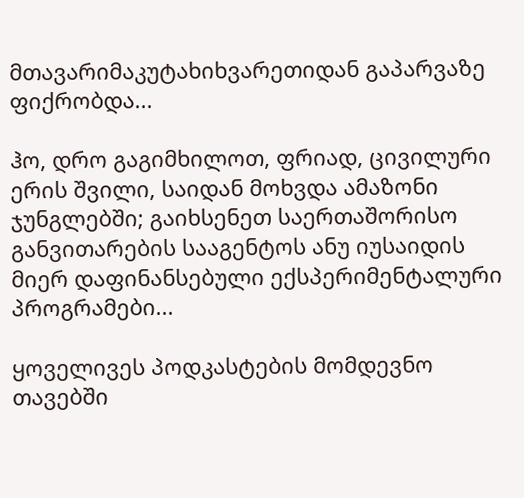მთავარიმაკუტახიხვარეთიდან გაპარვაზე ფიქრობდა...

ჰო, დრო გაგიმხილოთ, ფრიად, ცივილური ერის შვილი, საიდან მოხვდა ამაზონი ჯუნგლებში; გაიხსენეთ საერთაშორისო განვითარების სააგენტოს ანუ იუსაიდის მიერ დაფინანსებული ექსპერიმენტალური პროგრამები...

ყოველივეს პოდკასტების მომდევნო თავებში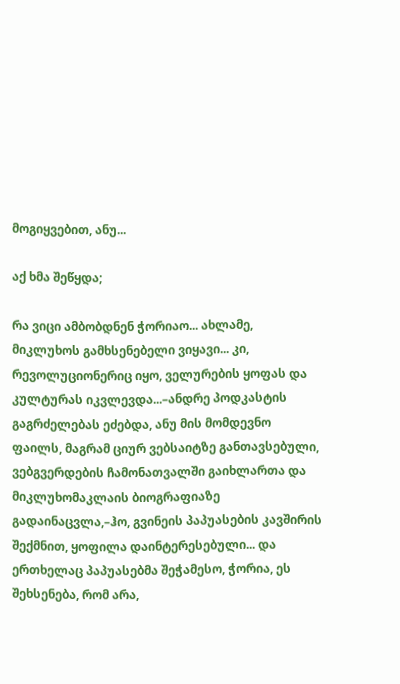მოგიყვებით, ანუ...

აქ ხმა შეწყდა;

რა ვიცი ამბობდნენ ჭორიაო... ახლამე, მიკლუხოს გამხსენებელი ვიყავი... კი, რევოლუციონერიც იყო, ველურების ყოფას და კულტურას იკვლევდა...–ანდრე პოდკასტის გაგრძელებას ეძებდა, ანუ მის მომდევნო ფაილს, მაგრამ ციურ ვებსაიტზე განთავსებული, ვებგვერდების ჩამონათვალში გაიხლართა და მიკლუხომაკლაის ბიოგრაფიაზე გადაინაცვლა,–ჰო, გვინეის პაპუასების კავშირის შექმნით, ყოფილა დაინტერესებული... და ერთხელაც პაპუასებმა შეჭამესო, ჭორია, ეს შეხსენება, რომ არა,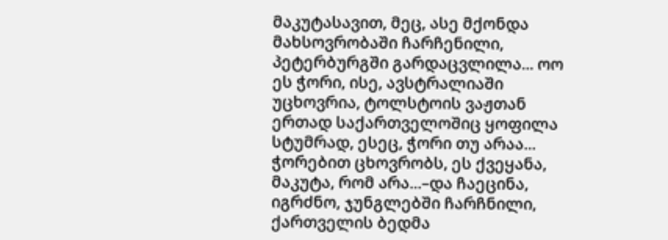მაკუტასავით, მეც, ასე მქონდა მახსოვრობაში ჩარჩენილი, პეტერბურგში გარდაცვლილა... ოო ეს ჭორი, ისე, ავსტრალიაში უცხოვრია, ტოლსტოის ვაჟთან ერთად საქართველოშიც ყოფილა სტუმრად, ესეც, ჭორი თუ არაა... ჭორებით ცხოვრობს, ეს ქვეყანა, მაკუტა, რომ არა...–და ჩაეცინა, იგრძნო, ჯუნგლებში ჩარჩნილი, ქართველის ბედმა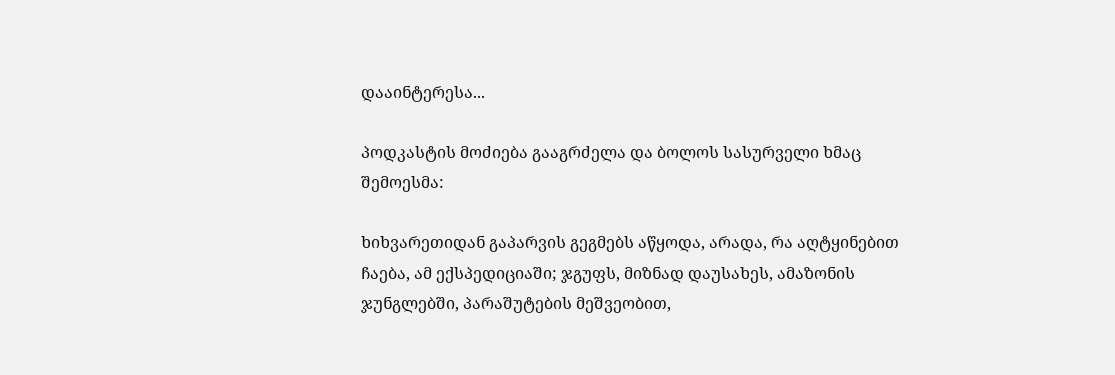დააინტერესა...

პოდკასტის მოძიება გააგრძელა და ბოლოს სასურველი ხმაც შემოესმა:

ხიხვარეთიდან გაპარვის გეგმებს აწყოდა, არადა, რა აღტყინებით ჩაება, ამ ექსპედიციაში; ჯგუფს, მიზნად დაუსახეს, ამაზონის ჯუნგლებში, პარაშუტების მეშვეობით,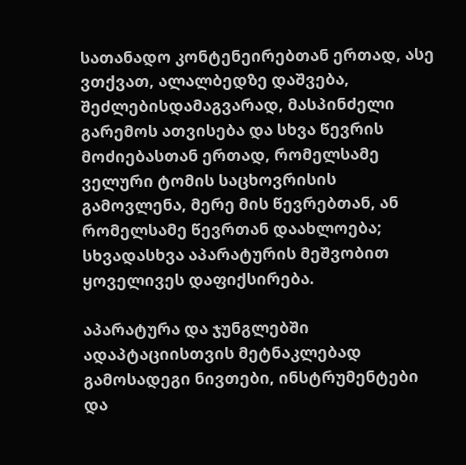სათანადო კონტენეირებთან ერთად, ასე ვთქვათ, ალალბედზე დაშვება, შეძლებისდამაგვარად, მასპინძელი გარემოს ათვისება და სხვა წევრის მოძიებასთან ერთად, რომელსამე ველური ტომის საცხოვრისის გამოვლენა, მერე მის წევრებთან, ან რომელსამე წევრთან დაახლოება; სხვადასხვა აპარატურის მეშვობით ყოველივეს დაფიქსირება.

აპარატურა და ჯუნგლებში ადაპტაციისთვის მეტნაკლებად გამოსადეგი ნივთები, ინსტრუმენტები და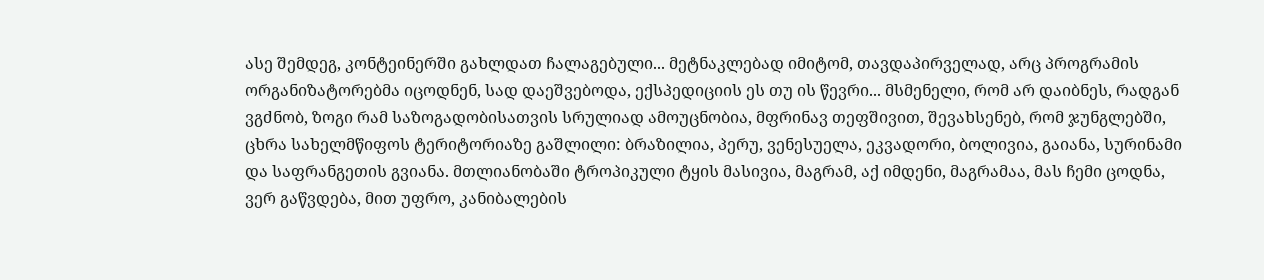ასე შემდეგ, კონტეინერში გახლდათ ჩალაგებული... მეტნაკლებად იმიტომ, თავდაპირველად, არც პროგრამის ორგანიზატორებმა იცოდნენ, სად დაეშვებოდა, ექსპედიციის ეს თუ ის წევრი... მსმენელი, რომ არ დაიბნეს, რადგან ვგძნობ, ზოგი რამ საზოგადობისათვის სრულიად ამოუცნობია, მფრინავ თეფშივით, შევახსენებ, რომ ჯუნგლებში, ცხრა სახელმწიფოს ტერიტორიაზე გაშლილი: ბრაზილია, პერუ, ვენესუელა, ეკვადორი, ბოლივია, გაიანა, სურინამი და საფრანგეთის გვიანა. მთლიანობაში ტროპიკული ტყის მასივია, მაგრამ, აქ იმდენი, მაგრამაა, მას ჩემი ცოდნა, ვერ გაწვდება, მით უფრო, კანიბალების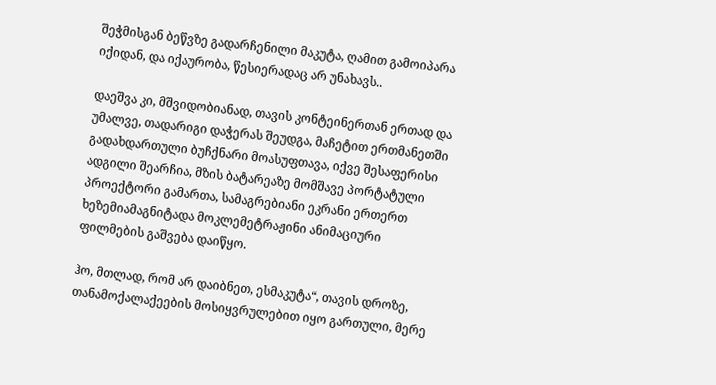შეჭმისგან ბეწვზე გადარჩენილი მაკუტა, ღამით გამოიპარა იქიდან, და იქაურობა, წესიერადაც არ უნახავს..

დაეშვა კი, მშვიდობიანად, თავის კონტეინერთან ერთად და უმალვე, თადარიგი დაჭერას შეუდგა, მაჩეტით ერთმანეთში გადახდართული ბუჩქნარი მოასუფთავა, იქვე შესაფერისი ადგილი შეარჩია, მზის ბატარეაზე მომშავე პორტატული პროექტორი გამართა, სამაგრებიანი ეკრანი ერთერთ ხეზემიამაგნიტადა მოკლემეტრაჟინი ანიმაციური ფილმების გაშვება დაიწყო.

ჰო, მთლად, რომ არ დაიბნეთ, ესმაკუტა“, თავის დროზე, თანამოქალაქეების მოსიყვრულებით იყო გართული, მერე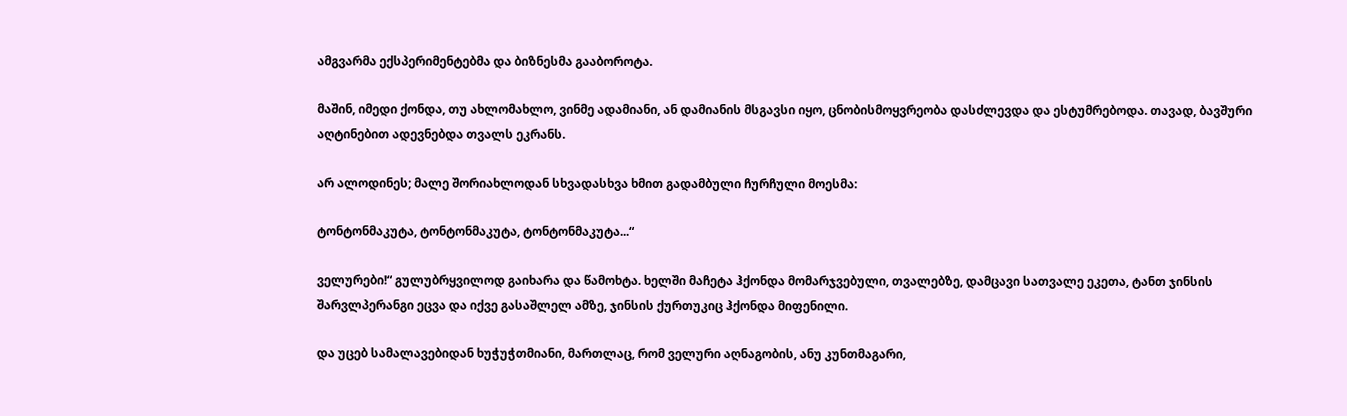ამგვარმა ექსპერიმენტებმა და ბიზნესმა გააბოროტა.

მაშინ, იმედი ქონდა, თუ ახლომახლო, ვინმე ადამიანი, ან დამიანის მსგავსი იყო, ცნობისმოყვრეობა დასძლევდა და ესტუმრებოდა. თავად, ბავშური აღტინებით ადევნებდა თვალს ეკრანს.

არ ალოდინეს; მალე შორიახლოდან სხვადასხვა ხმით გადამბული ჩურჩული მოესმა:

ტონტონმაკუტა, ტონტონმაკუტა, ტონტონმაკუტა...“

ველურები!“ გულუბრყვილოდ გაიხარა და წამოხტა. ხელში მაჩეტა ჰქონდა მომარჯვებული, თვალებზე, დამცავი სათვალე ეკეთა, ტანთ ჯინსის შარვლპერანგი ეცვა და იქვე გასაშლელ ამზე, ჯინსის ქურთუკიც ჰქონდა მიფენილი.

და უცებ სამალავებიდან ხუჭუჭთმიანი, მართლაც, რომ ველური აღნაგობის, ანუ კუნთმაგარი,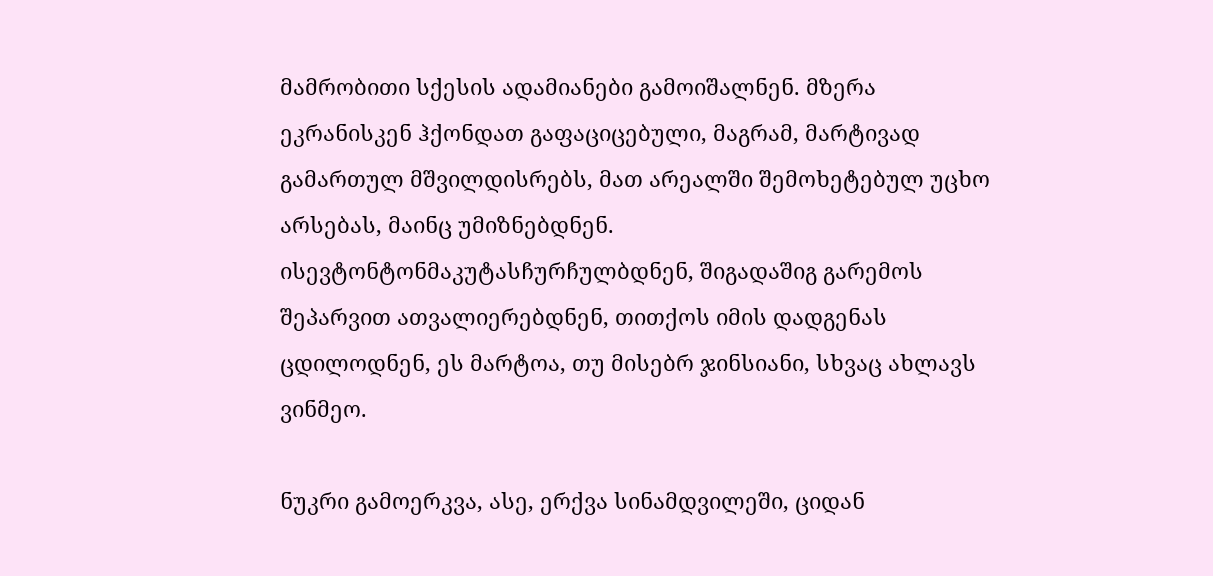მამრობითი სქესის ადამიანები გამოიშალნენ. მზერა ეკრანისკენ ჰქონდათ გაფაციცებული, მაგრამ, მარტივად გამართულ მშვილდისრებს, მათ არეალში შემოხეტებულ უცხო არსებას, მაინც უმიზნებდნენ. ისევტონტონმაკუტასჩურჩულბდნენ, შიგადაშიგ გარემოს შეპარვით ათვალიერებდნენ, თითქოს იმის დადგენას ცდილოდნენ, ეს მარტოა, თუ მისებრ ჯინსიანი, სხვაც ახლავს ვინმეო.

ნუკრი გამოერკვა, ასე, ერქვა სინამდვილეში, ციდან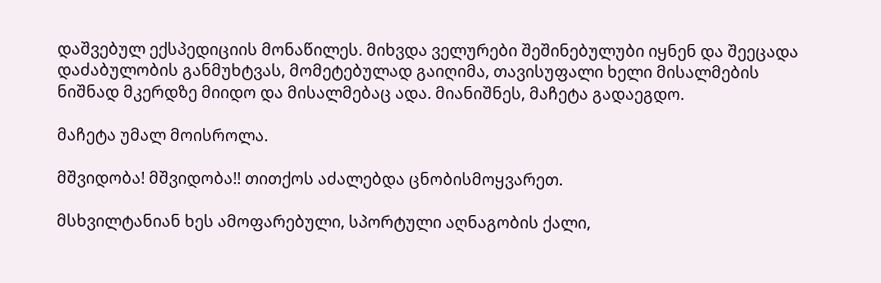დაშვებულ ექსპედიციის მონაწილეს. მიხვდა ველურები შეშინებულუბი იყნენ და შეეცადა დაძაბულობის განმუხტვას, მომეტებულად გაიღიმა, თავისუფალი ხელი მისალმების ნიშნად მკერდზე მიიდო და მისალმებაც ადა. მიანიშნეს, მაჩეტა გადაეგდო.

მაჩეტა უმალ მოისროლა.

მშვიდობა! მშვიდობა!! თითქოს აძალებდა ცნობისმოყვარეთ.

მსხვილტანიან ხეს ამოფარებული, სპორტული აღნაგობის ქალი,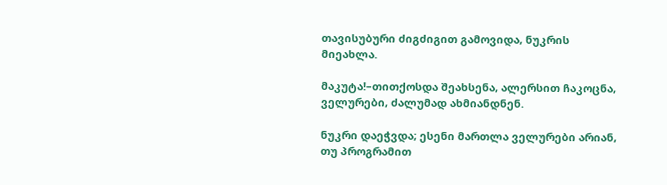თავისუბური ძიგძიგით გამოვიდა, ნუკრის მიეახლა.

მაკუტა!–თითქოსდა შეახსენა, ალერსით ჩაკოცნა, ველურები, ძალუმად ახმიანდნენ.

ნუკრი დაეჭვდა; ესენი მართლა ველურები არიან, თუ პროგრამით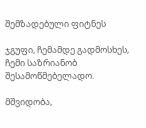შემზადებული ფიტნეს

ჯგუფი, ჩემამდე გადმოსხეს, ჩემი საზრიანობ შესამოწმებელადო.

მშვიდობა,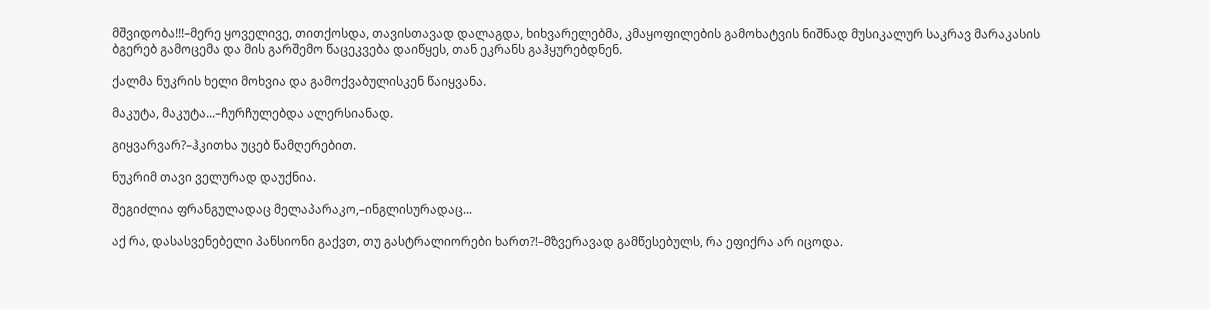მშვიდობა!!!–მერე ყოველივე, თითქოსდა, თავისთავად დალაგდა, ხიხვარელებმა, კმაყოფილების გამოხატვის ნიშნად მუსიკალურ საკრავ მარაკასის ბგერებ გამოცემა და მის გარშემო წაცეკვება დაიწყეს, თან ეკრანს გაჰყურებდნენ.

ქალმა ნუკრის ხელი მოხვია და გამოქვაბულისკენ წაიყვანა.

მაკუტა, მაკუტა...–ჩურჩულებდა ალერსიანად.

გიყვარვარ?–ჰკითხა უცებ წამღერებით.

ნუკრიმ თავი ველურად დაუქნია.

შეგიძლია ფრანგულადაც მელაპარაკო,–ინგლისურადაც...

აქ რა, დასასვენებელი პანსიონი გაქვთ, თუ გასტრალიორები ხართ?!–მზვერავად გამწესებულს, რა ეფიქრა არ იცოდა.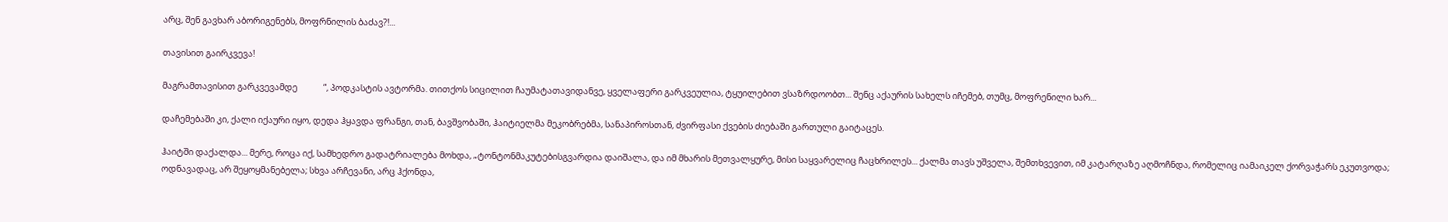არც, შენ გავხარ აბორიგენებს, მოფრნილის ბაძავ?!...

თავისით გაირკვევა!

მაგრამთავისით გარკვევამდე             “, პოდკასტის ავტორმა. თითქოს სიცილით ჩაუმატათავიდანვე, ყველაფერი გარკვეულია, ტყუილებით ვსაზრდოობთ... შენც აქაურის სახელს იჩემებ, თუმც, მოფრენილი ხარ...

დაჩემებაში კი, ქალი იქაური იყო, დედა ჰყავდა ფრანგი, თან, ბავშვობაში, ჰაიტიელმა მეკობრებმა, სანაპიროსთან, ძვირფასი ქვების ძიებაში გართული გაიტაცეს.

ჰაიტში დაქალდა... მერე, როცა იქ, სამხედრო გადატრიალება მოხდა, „ტონტონმაკუტებისგვარდია დაიშალა, და იმ მხარის მეთვალყურე, მისი საყვარელიც ჩაცხრილეს... ქალმა თავს უშველა, შემთხვევით, იმ კატარღაზე აღმოჩნდა, რომელიც იამაიკელ ქორვაჭარს ეკუთვოდა; ოდნავადაც, არ შეყოყმანებელა; სხვა არჩევანი, არც ჰქონდა,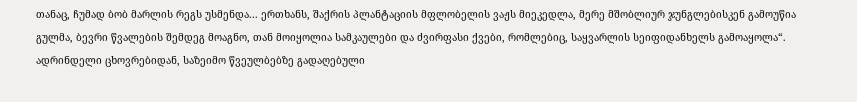თანაც, ჩუმად ბობ მარლის რეგს უსმენდა... ერთხანს, შაქრის პლანტაციის მფლობელის ვაჟს მიეკედლა, მერე მშობლიურ ჯუნგლებისკენ გამოუწია გულმა, ბევრი წვალების შემდეგ მოაგნო, თან მოიყოლია სამკაულები და ძვირფასი ქვები, რომლებიც, საყვარლის სეიფიდანხელს გამოაყოლა“. ადრინდელი ცხოვრებიდან, საზეიმო წვეულბებზე გადაღებული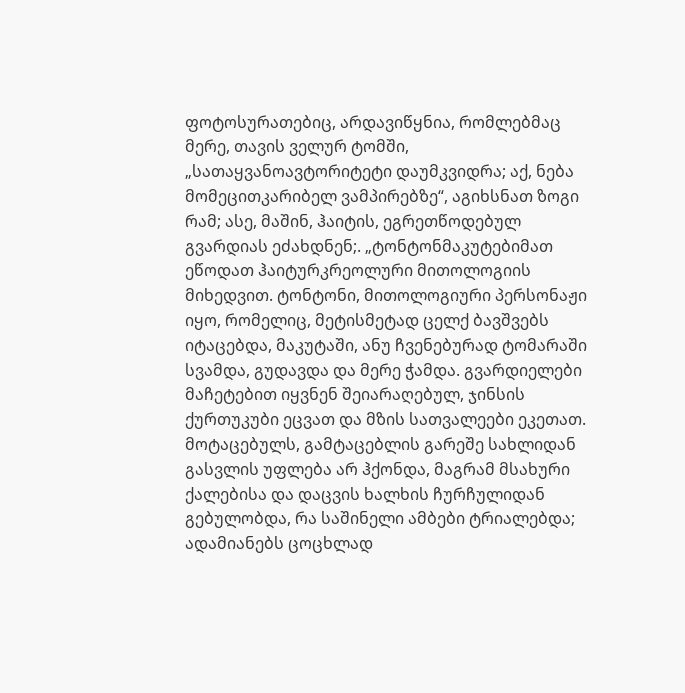ფოტოსურათებიც, არდავიწყნია, რომლებმაც მერე, თავის ველურ ტომში, „სათაყვანოავტორიტეტი დაუმკვიდრა; აქ, ნება მომეცითკარიბელ ვამპირებზე“, აგიხსნათ ზოგი რამ; ასე, მაშინ, ჰაიტის, ეგრეთწოდებულ გვარდიას ეძახდნენ;. „ტონტონმაკუტებიმათ ეწოდათ ჰაიტურკრეოლური მითოლოგიის მიხედვით. ტონტონი, მითოლოგიური პერსონაჟი იყო, რომელიც, მეტისმეტად ცელქ ბავშვებს იტაცებდა, მაკუტაში, ანუ ჩვენებურად ტომარაში სვამდა, გუდავდა და მერე ჭამდა. გვარდიელები მაჩეტებით იყვნენ შეიარაღებულ, ჯინსის ქურთუკუბი ეცვათ და მზის სათვალეები ეკეთათ. მოტაცებულს, გამტაცებლის გარეშე სახლიდან გასვლის უფლება არ ჰქონდა, მაგრამ მსახური ქალებისა და დაცვის ხალხის ჩურჩულიდან გებულობდა, რა საშინელი ამბები ტრიალებდა; ადამიანებს ცოცხლად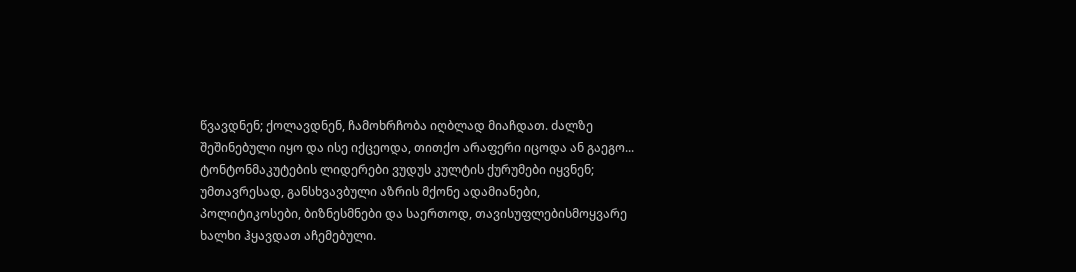წვავდნენ; ქოლავდნენ, ჩამოხრჩობა იღბლად მიაჩდათ. ძალზე შეშინებული იყო და ისე იქცეოდა, თითქო არაფერი იცოდა ან გაეგო... ტონტონმაკუტების ლიდერები ვუდუს კულტის ქურუმები იყვნენ; უმთავრესად, განსხვავბული აზრის მქონე ადამიანები, პოლიტიკოსები, ბიზნესმნები და საერთოდ, თავისუფლებისმოყვარე ხალხი ჰყავდათ აჩემებული.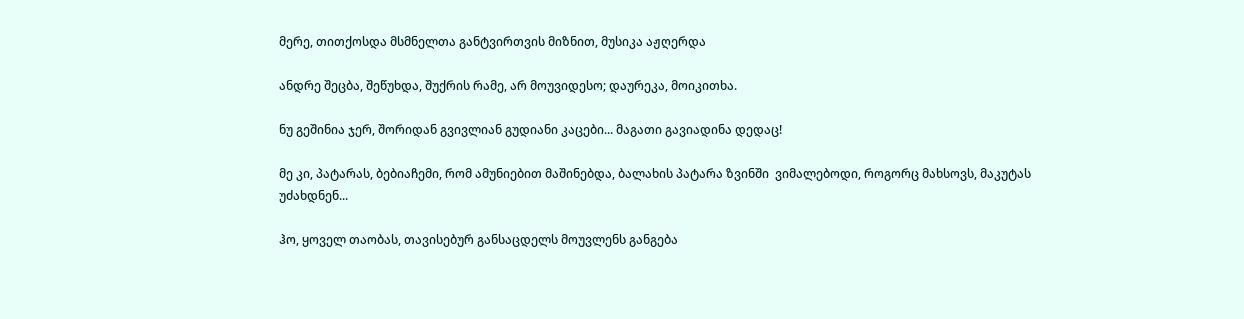მერე, თითქოსდა მსმნელთა განტვირთვის მიზნით, მუსიკა აჟღერდა

ანდრე შეცბა, შეწუხდა, შუქრის რამე, არ მოუვიდესო; დაურეკა, მოიკითხა.

ნუ გეშინია ჯერ, შორიდან გვივლიან გუდიანი კაცები... მაგათი გავიადინა დედაც!

მე კი, პატარას, ბებიაჩემი, რომ ამუნიებით მაშინებდა, ბალახის პატარა ზვინში  ვიმალებოდი, როგორც მახსოვს, მაკუტას უძახდნენ...

ჰო, ყოველ თაობას, თავისებურ განსაცდელს მოუვლენს განგება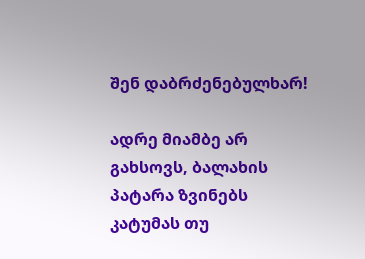შენ დაბრძენებულხარ!

ადრე მიამბე არ გახსოვს, ბალახის პატარა ზვინებს კატუმას თუ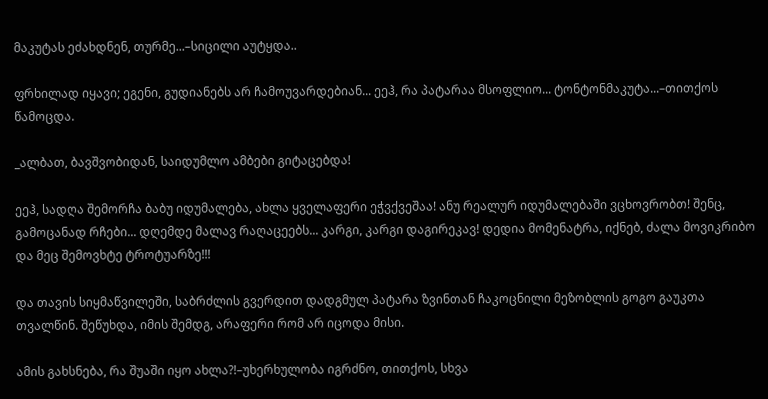მაკუტას ეძახდნენ, თურმე...–სიცილი აუტყდა..

ფრხილად იყავი; ეგენი, გუდიანებს არ ჩამოუვარდებიან... ეეჰ, რა პატარაა მსოფლიო... ტონტონმაკუტა...–თითქოს წამოცდა.

_ალბათ, ბავშვობიდან, საიდუმლო ამბები გიტაცებდა!

ეეჰ, სადღა შემორჩა ბაბუ იდუმალება, ახლა ყველაფერი ეჭვქვეშაა! ანუ რეალურ იდუმალებაში ვცხოვრობთ! შენც, გამოცანად რჩები... დღემდე მალავ რაღაცეებს... კარგი, კარგი დაგირეკავ! დედია მომენატრა, იქნებ, ძალა მოვიკრიბო და მეც შემოვხტე ტროტუარზე!!!

და თავის სიყმაწვილეში, საბრძლის გვერდით დადგმულ პატარა ზვინთან ჩაკოცნილი მეზობლის გოგო გაუკთა თვალწინ. შეწუხდა, იმის შემდგ, არაფერი რომ არ იცოდა მისი.

ამის გახსნება, რა შუაში იყო ახლა?!–უხერხულობა იგრძნო, თითქოს, სხვა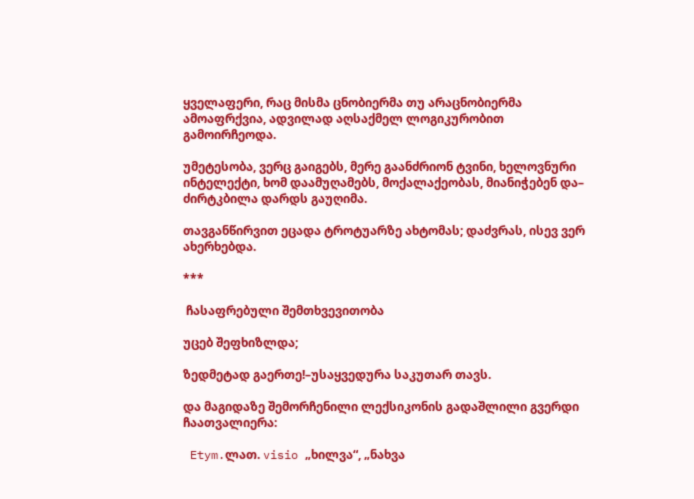ყველაფერი, რაც მისმა ცნობიერმა თუ არაცნობიერმა ამოაფრქვია, ადვილად აღსაქმელ ლოგიკურობით გამოირჩეოდა.

უმეტესობა, ვერც გაიგებს, მერე გაანძრიონ ტვინი, ხელოვნური ინტელექტი, ხომ დაამუღამებს, მოქალაქეობას, მიანიჭებენ და– ძირტკბილა დარდს გაუღიმა.

თავგანწირვით ეცადა ტროტუარზე ახტომას; დაძვრას, ისევ ვერ ახერხებდა.

***

 ჩასაფრებული შემთხვევითობა

უცებ შეფხიზლდა;

ზედმეტად გაერთე!–უსაყვედურა საკუთარ თავს.

და მაგიდაზე შემორჩენილი ლექსიკონის გადაშლილი გვერდი ჩაათვალიერა:

 Etym.ლათ. visio „ხილვა“, „ნახვა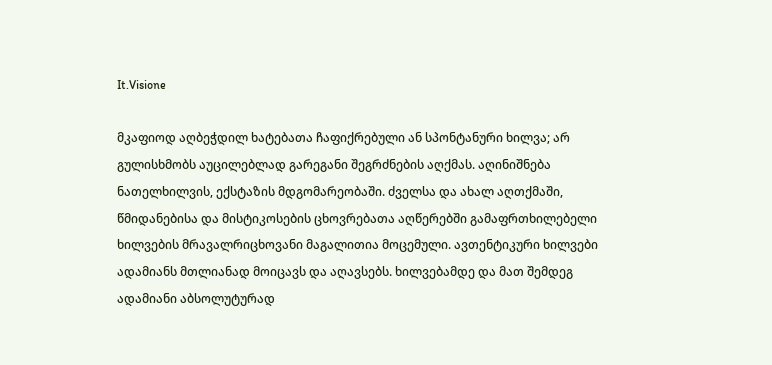It.Visione

მკაფიოდ აღბეჭდილ ხატებათა ჩაფიქრებული ან სპონტანური ხილვა; არ გულისხმობს აუცილებლად გარეგანი შეგრძნების აღქმას. აღინიშნება ნათელხილვის, ექსტაზის მდგომარეობაში. ძველსა და ახალ აღთქმაში, წმიდანებისა და მისტიკოსების ცხოვრებათა აღწერებში გამაფრთხილებელი ხილვების მრავალრიცხოვანი მაგალითია მოცემული. ავთენტიკური ხილვები ადამიანს მთლიანად მოიცავს და აღავსებს. ხილვებამდე და მათ შემდეგ ადამიანი აბსოლუტურად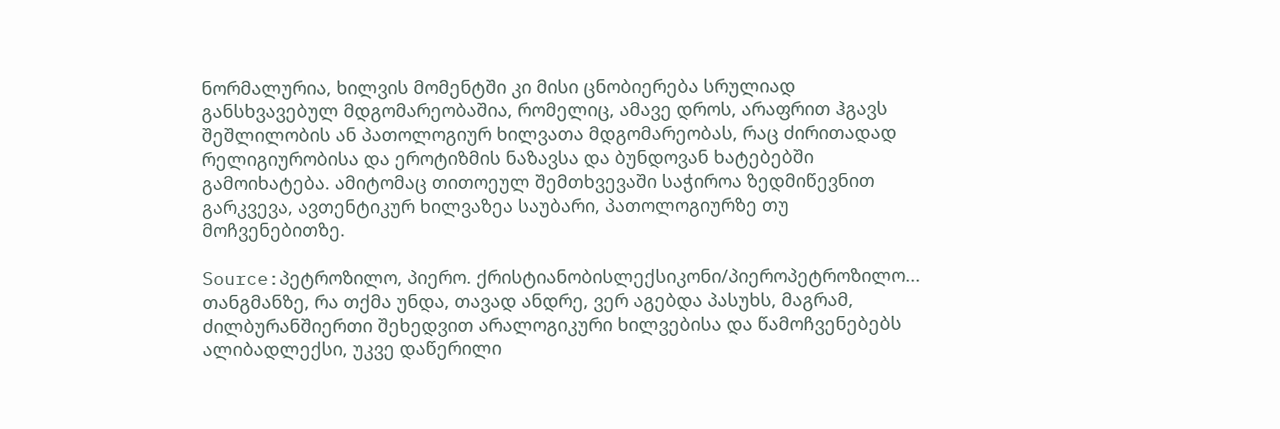ნორმალურია, ხილვის მომენტში კი მისი ცნობიერება სრულიად განსხვავებულ მდგომარეობაშია, რომელიც, ამავე დროს, არაფრით ჰგავს შეშლილობის ან პათოლოგიურ ხილვათა მდგომარეობას, რაც ძირითადად რელიგიურობისა და ეროტიზმის ნაზავსა და ბუნდოვან ხატებებში გამოიხატება. ამიტომაც თითოეულ შემთხვევაში საჭიროა ზედმიწევნით გარკვევა, ავთენტიკურ ხილვაზეა საუბარი, პათოლოგიურზე თუ მოჩვენებითზე.

Source:პეტროზილო, პიერო. ქრისტიანობისლექსიკონი/პიეროპეტროზილო... თანგმანზე, რა თქმა უნდა, თავად ანდრე, ვერ აგებდა პასუხს, მაგრამ, ძილბურანშიერთი შეხედვით არალოგიკური ხილვებისა და წამოჩვენებებს ალიბადლექსი, უკვე დაწერილი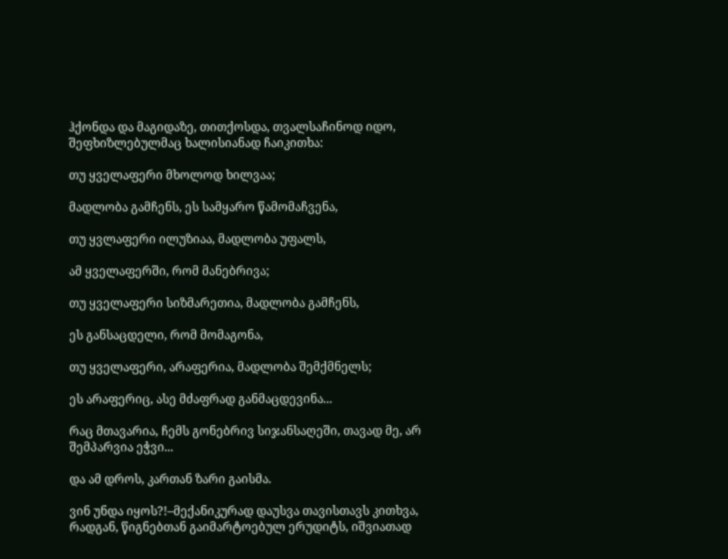ჰქონდა და მაგიდაზე, თითქოსდა, თვალსაჩინოდ იდო, შეფხიზლებულმაც ხალისიანად ჩაიკითხა:

თუ ყველაფერი მხოლოდ ხილვაა;

მადლობა გამჩენს, ეს სამყარო წამომაჩვენა,

თუ ყვლაფერი ილუზიაა, მადლობა უფალს,

ამ ყველაფერში, რომ მანებრივა;

თუ ყველაფერი სიზმარეთია, მადლობა გამჩენს,

ეს განსაცდელი, რომ მომაგონა,

თუ ყველაფერი, არაფერია, მადლობა შემქმნელს;

ეს არაფერიც, ასე მძაფრად განმაცდევინა...

რაც მთავარია, ჩემს გონებრივ სიჯანსაღეში, თავად მე, არ შემპარვია ეჭვი...

და ამ დროს, კართან ზარი გაისმა.

ვინ უნდა იყოს?!–მექანიკურად დაუსვა თავისთავს კითხვა, რადგან, წიგნებთან გაიმარტოებულ ერუდიტს, იშვიათად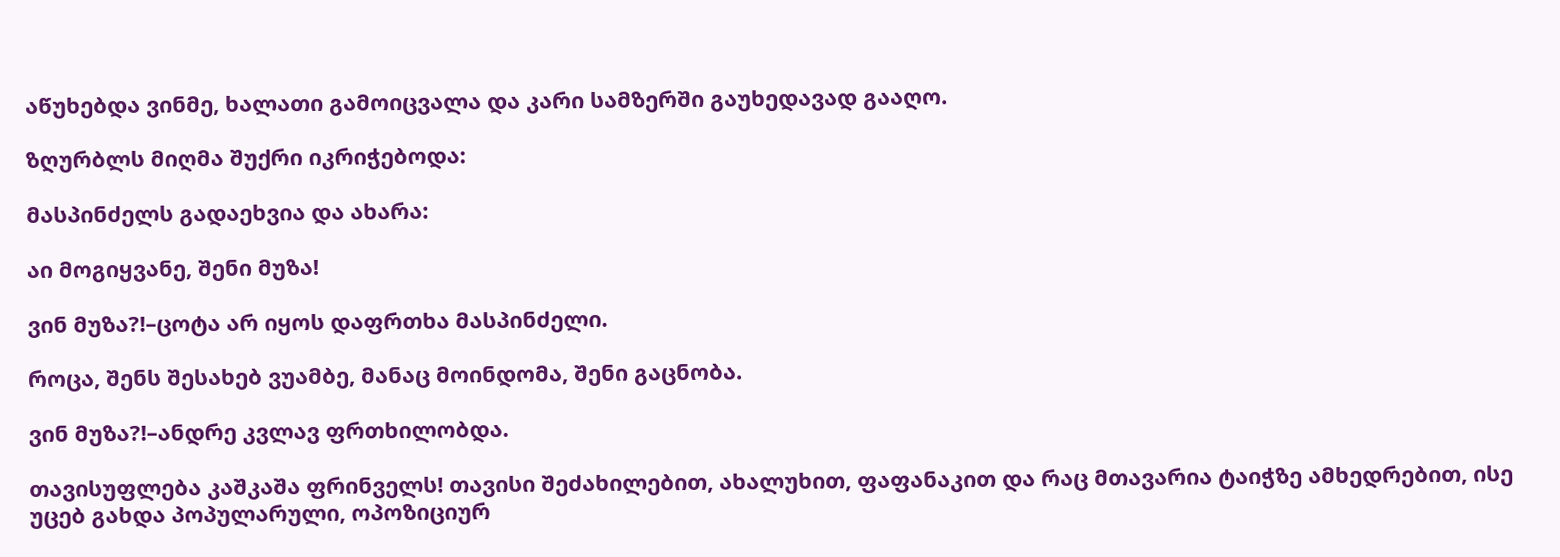აწუხებდა ვინმე, ხალათი გამოიცვალა და კარი სამზერში გაუხედავად გააღო.

ზღურბლს მიღმა შუქრი იკრიჭებოდა:

მასპინძელს გადაეხვია და ახარა:

აი მოგიყვანე, შენი მუზა!

ვინ მუზა?!–ცოტა არ იყოს დაფრთხა მასპინძელი.

როცა, შენს შესახებ ვუამბე, მანაც მოინდომა, შენი გაცნობა.

ვინ მუზა?!–ანდრე კვლავ ფრთხილობდა.

თავისუფლება კაშკაშა ფრინველს! თავისი შეძახილებით, ახალუხით, ფაფანაკით და რაც მთავარია ტაიჭზე ამხედრებით, ისე უცებ გახდა პოპულარული, ოპოზიციურ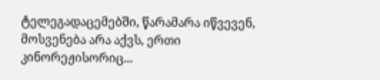ტელეგადაცემებში, წარამარა იწვევენ, მოსვენება არა აქვს, ერთი კინორეჟისორიც...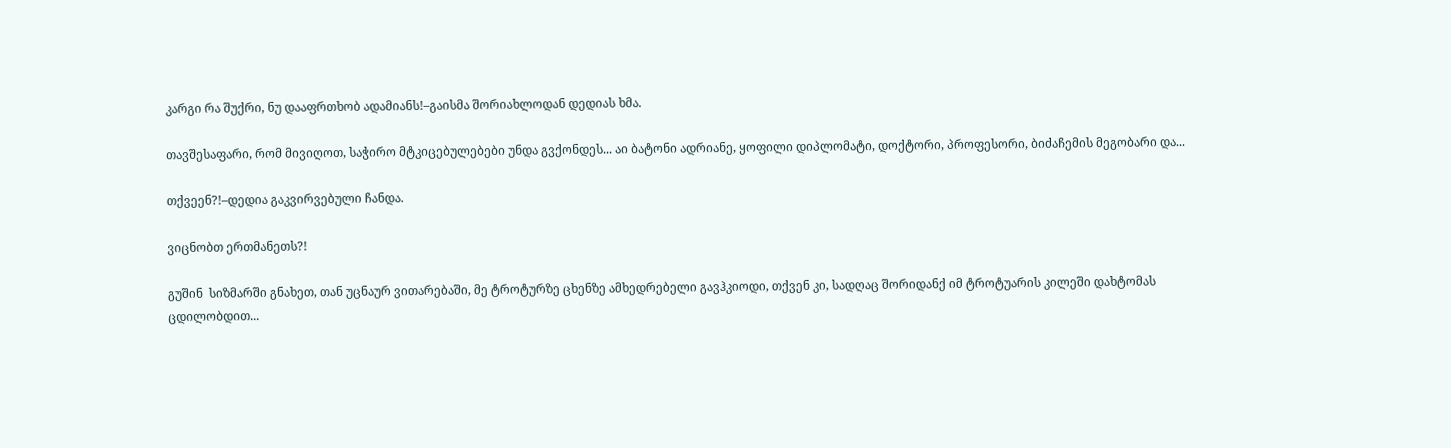კარგი რა შუქრი, ნუ დააფრთხობ ადამიანს!–გაისმა შორიახლოდან დედიას ხმა.

თავშესაფარი, რომ მივიღოთ, საჭირო მტკიცებულებები უნდა გვქონდეს... აი ბატონი ადრიანე, ყოფილი დიპლომატი, დოქტორი, პროფესორი, ბიძაჩემის მეგობარი და...

თქვეენ?!–დედია გაკვირვებული ჩანდა.

ვიცნობთ ერთმანეთს?!

გუშინ  სიზმარში გნახეთ, თან უცნაურ ვითარებაში, მე ტროტურზე ცხენზე ამხედრებელი გავჰკიოდი, თქვენ კი, სადღაც შორიდანქ იმ ტროტუარის კილეში დახტომას ცდილობდით...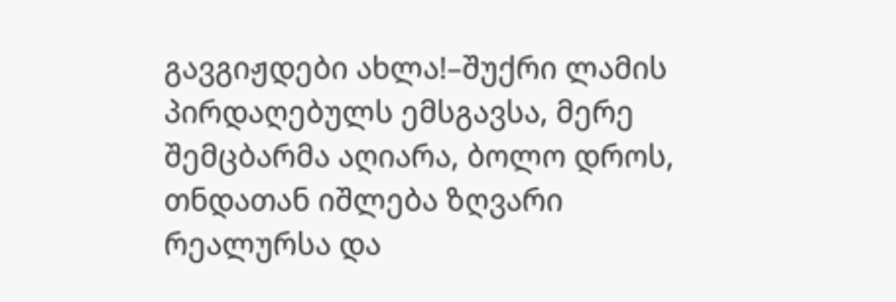გავგიჟდები ახლა!–შუქრი ლამის პირდაღებულს ემსგავსა, მერე შემცბარმა აღიარა, ბოლო დროს, თნდათან იშლება ზღვარი რეალურსა და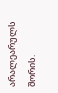არალეარულს  შორის.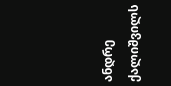ანდრე ქალიშვილს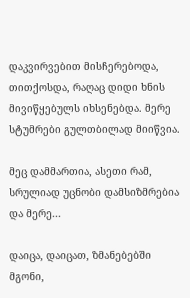დაკვირვებით მისჩერებოდა, თითქოსდა, რაღაც დიდი ხნის მივიწყებულს იხსენებდა. მერე სტუმრები გულთბილად მიიწვია.

მეც დამმართია, ასეთი რამ, სრულიად უცნობი დამსიზმრებია და მერე...

დაიცა, დაიცათ, ზმანებებში მგონი,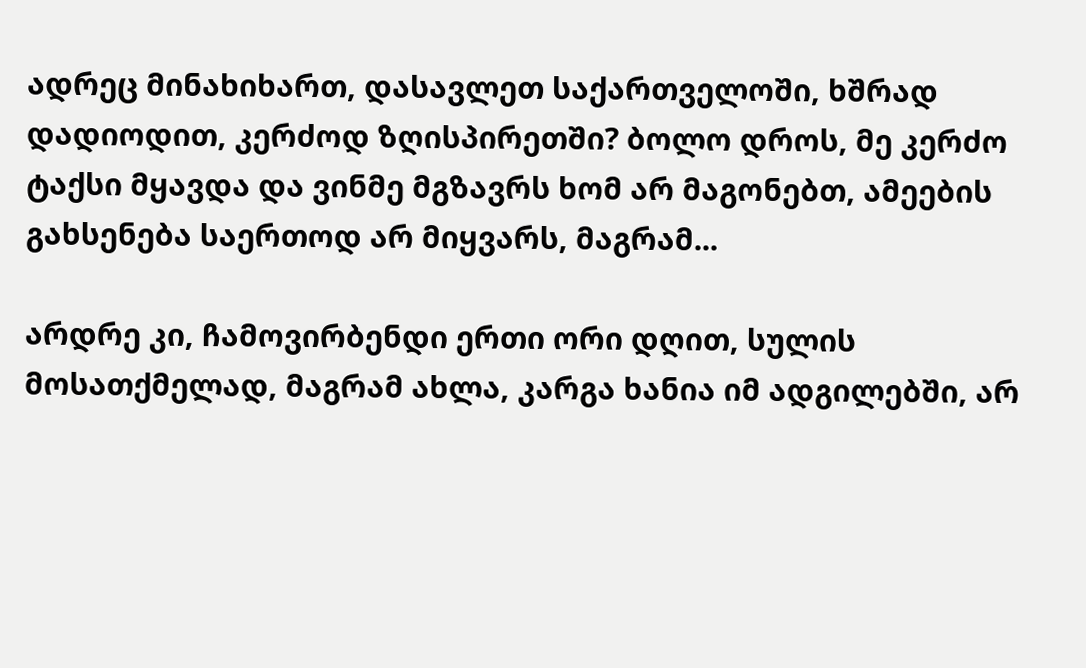ადრეც მინახიხართ, დასავლეთ საქართველოში, ხშრად დადიოდით, კერძოდ ზღისპირეთში? ბოლო დროს, მე კერძო ტაქსი მყავდა და ვინმე მგზავრს ხომ არ მაგონებთ, ამეების გახსენება საერთოდ არ მიყვარს, მაგრამ...

არდრე კი, ჩამოვირბენდი ერთი ორი დღით, სულის მოსათქმელად, მაგრამ ახლა, კარგა ხანია იმ ადგილებში, არ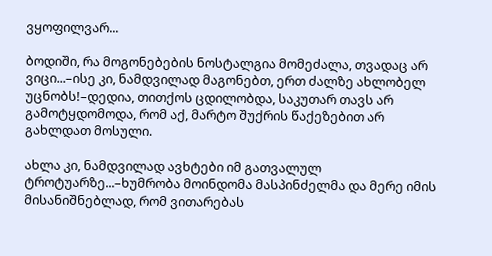ვყოფილვარ...

ბოდიში, რა მოგონებების ნოსტალგია მომეძალა, თვადაც არ ვიცი...–ისე კი, ნამდვილად მაგონებთ, ერთ ძალზე ახლობელ უცნობს!–დედია, თითქოს ცდილობდა, საკუთარ თავს არ გამოტყდომოდა, რომ აქ, მარტო შუქრის წაქეზებით არ გახლდათ მოსული.

ახლა კი, ნამდვილად ავხტები იმ გათვალულ ტროტუარზე...–ხუმრობა მოინდომა მასპინძელმა და მერე იმის მისანიშნებლად, რომ ვითარებას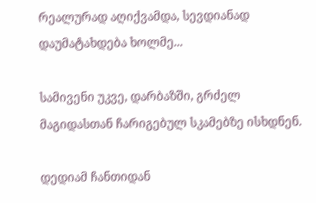რეალურად აღიქვამდა, სევდიანად დაუმატახდება ხოლმე...

სამივენი უკვე, დარბაზში, გრძელ მაგიდასთან ჩარიგებულ სკამებზე ისხდნენ.

დედიამ ჩანთიდან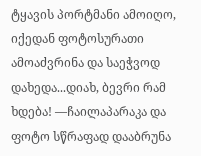ტყავის პორტმანი ამოიღო, იქედან ფოტოსურათი ამოაძვრინა და საეჭვოდ დახედა...დიახ, ბევრი რამ ხდება! ––ჩაილაპარაკა და ფოტო სწრაფად დააბრუნა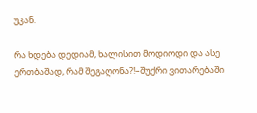უკან.

რა ხდება დედიამ, ხალისით მოდიოდი და ასე ერთბაშად, რამ შეგაღონა?!–შუქრი ვითარებაში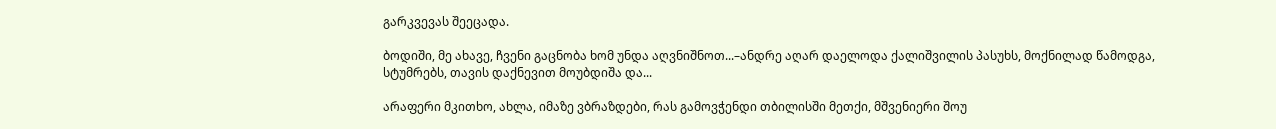გარკვევას შეეცადა.

ბოდიში, მე ახავე, ჩვენი გაცნობა ხომ უნდა აღვნიშნოთ...–ანდრე აღარ დაელოდა ქალიშვილის პასუხს, მოქნილად წამოდგა, სტუმრებს, თავის დაქნევით მოუბდიშა და...

არაფერი მკითხო, ახლა, იმაზე ვბრაზდები, რას გამოვჭენდი თბილისში მეთქი, მშვენიერი შოუ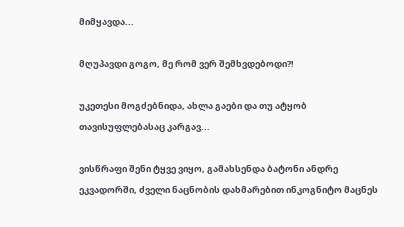მიმყავდა...

მღუპავდი გოგო, მე რომ ვერ შემხვდებოდი?!

უკეთესი მოგძებნიდა, ახლა გაები და თუ ატყობ თავისუფლებასაც კარგავ...

ვისწრაფი შენი ტყვე ვიყო, გამახსენდა ბატონი ანდრე ეკვადორში, ძველი ნაცნობის დახმარებით ინკოგნიტო მაცნეს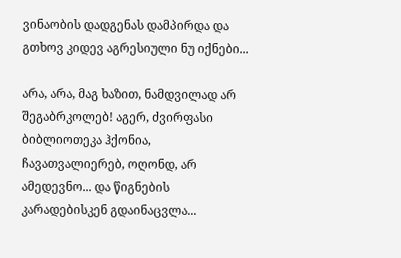ვინაობის დადგენას დამპირდა და გთხოვ კიდევ აგრესიული ნუ იქნები...

არა, არა, მაგ ხაზით, ნამდვილად არ შეგაბრკოლებ! აგერ, ძვირფასი ბიბლიოთეკა ჰქონია, ჩავათვალიერებ, ოღონდ, არ ამედევნო... და წიგნების კარადებისკენ გდაინაცვლა...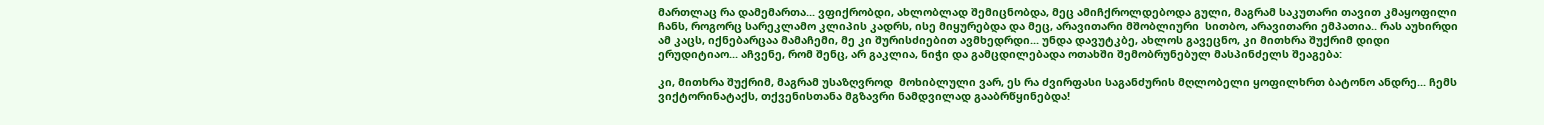მართლაც რა დამემართა... ვფიქრობდი, ახლობლად შემიცნობდა, მეც ამიჩქროლდებოდა გული, მაგრამ საკუთარი თავით კმაყოფილი ჩანს, როგორც სარეკლამო კლიპის კადრს, ისე მიყურებდა და მეც, არავითარი მშობლიური  სითბო, არავითარი ემპათია.. რას აუხირდი ამ კაცს, იქნებარცაა მამაჩემი, მე კი შურისძიებით ავმხედრდი... უნდა დავუტკბე, ახლოს გავეცნო, კი მითხრა შუქრიმ დიდი ერუდიტიაო... აჩვენე, რომ შენც, არ გაკლია, ნიჭი და გამცდილებადა ოთახში შემობრუნებულ მასპინძელს შეაგება:

კი, მითხრა შუქრიმ, მაგრამ უსაზღვროდ  მოხიბლული ვარ, ეს რა ძვირფასი საგანძურის მღლობელი ყოფილხრთ ბატონო ანდრე... ჩემს  ვიქტორინატაქს, თქვენისთანა მგზავრი ნამდვილად გააბრწყინებდა!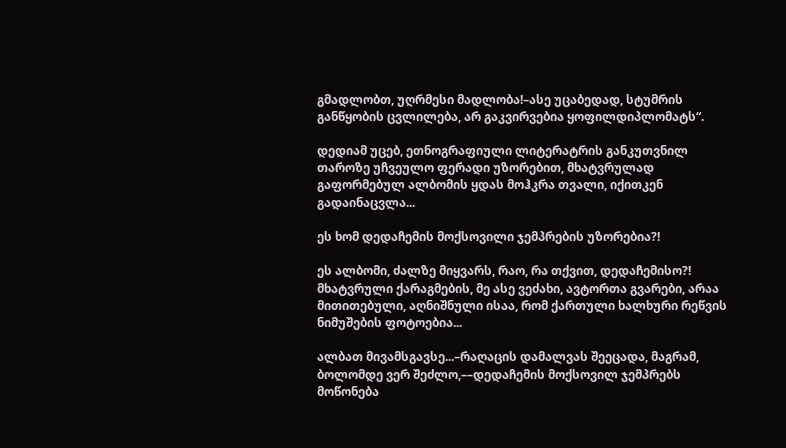გმადლობთ, უღრმესი მადლობა!–ასე უცაბედად, სტუმრის განწყობის ცვლილება, არ გაკვირვებია ყოფილდიპლომატს“.

დედიამ უცებ, ეთნოგრაფიული ლიტერატრის განკუთვნილ თაროზე უჩვეულო ფერადი უზორებით, მხატვრულად გაფორმებულ ალბომის ყდას მოჰკრა თვალი, იქითკენ გადაინაცვლა...

ეს ხომ დედაჩემის მოქსოვილი ჯემპრების უზორებია?!

ეს ალბომი, ძალზე მიყვარს, რაო, რა თქვით, დედაჩემისო?! მხატვრული ქარაგმების, მე ასე ვეძახი, ავტორთა გვარები, არაა მითითებული, აღნიშნული ისაა, რომ ქართული ხალხური რეწვის ნიმუშების ფოტოებია...

ალბათ მივამსგავსე...–რაღაცის დამალვას შეეცადა, მაგრამ, ბოლომდე ვერ შეძლო,––დედაჩემის მოქსოვილ ჯემპრებს მოწონება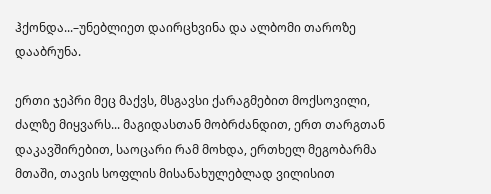ჰქონდა...–უნებლიეთ დაირცხვინა და ალბომი თაროზე დააბრუნა.

ერთი ჯეპრი მეც მაქვს, მსგავსი ქარაგმებით მოქსოვილი, ძალზე მიყვარს... მაგიდასთან მობრძანდით, ერთ თარგთან დაკავშირებით, საოცარი რამ მოხდა, ერთხელ მეგობარმა მთაში, თავის სოფლის მისანახულებლად ვილისით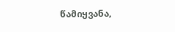წამიყვანა,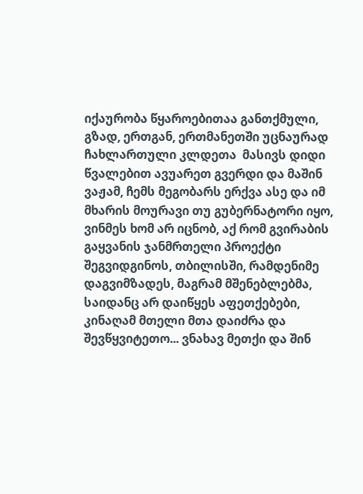იქაურობა წყაროებითაა განთქმული, გზად, ერთგან, ერთმანეთში უცნაურად ჩახლართული კლდეთა  მასივს დიდი წვალებით ავუარეთ გვერდი და მაშინ ვაჟამ, ჩემს მეგობარს ერქვა ასე და იმ მხარის მოურავი თუ გუბერნატორი იყო, ვინმეს ხომ არ იცნობ, აქ რომ გვირაბის გაყვანის ჯანმრთელი პროექტი შეგვიდგინოს, თბილისში, რამდენიმე დაგვიმზადეს, მაგრამ მშენებლებმა, საიდანც არ დაიწყეს აფეთქებები, კინაღამ მთელი მთა დაიძრა და შევწყვიტეთო... ვნახავ მეთქი და შინ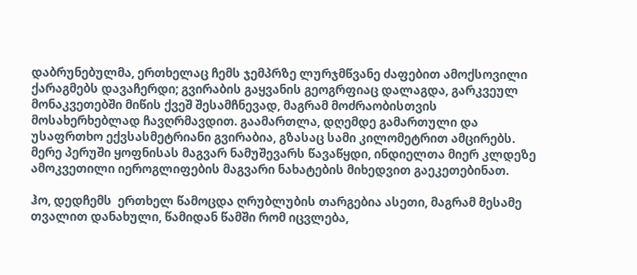დაბრუნებულმა, ერთხელაც ჩემს ჯემპრზე ლურჯმწვანე ძაფებით ამოქსოვილი ქარაგმებს დავაჩერდი; გვირაბის გაყვანის გეოგრფიაც დალაგდა, გარკვეულ მონაკვეთებში მიწის ქვეშ შესამჩნევად, მაგრამ მოძრაობისთვის მოსახერხებლად ჩავღრმავდით. გაამართლა, დღემდე გამართული და უსაფრთხო ექვსასმეტრიანი გვირაბია, გზასაც სამი კილომეტრით ამცირებს. მერე პერუში ყოფნისას მაგვარ ნამუშევარს წავაწყდი, ინდიელთა მიერ კლდეზე ამოკვეთილი იეროგლიფების მაგვარი ნახატების მიხედვით გაეკეთებინათ.

ჰო, დედჩემს  ერთხელ წამოცდა ღრუბლუბის თარგებია ასეთი, მაგრამ მესამე თვალით დანახული, წამიდან წამში რომ იცვლება,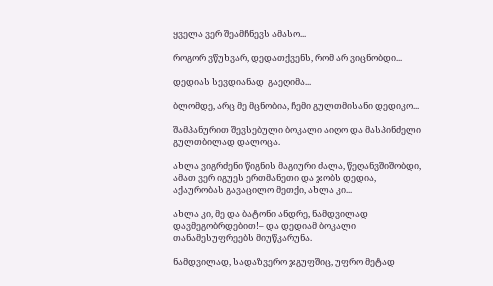ყველა ვერ შეამჩნევს ამასო...

როგორ ვწუხვარ, დედათქვენს, რომ არ ვიცნობდი...

დედიას სევდიანად  გაეღიმა...

ბლომდე, არც მე მცნობია, ჩემი გულთმისანი დედიკო...

შამპანურით შევსებული ბოკალი აიღო და მასპინძელი გულთბილად დალოცა.

ახლა ვიგრძენი წიგნის მაგიური ძალა, წეღანვშიშობდი, ამათ ვერ იგუეს ერთმანეთი და ჯობს დედია, აქაურობას გავაცილო მეთქი, ახლა კი...

ახლა კი, მე და ბატონი ანდრე, ნამდვილად დავმეგობრდებით!– და დედიამ ბოკალი თანამესუფრეებს მიუწკარუნა.

ნამდვილად, სადაზვერო ჯგუფშიც, უფრო მეტად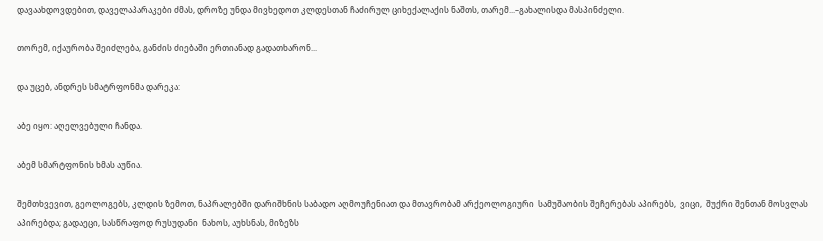დავაახდოვდებით, დაველაპარაკები ძმას, დროზე უნდა მივხედოთ კლდესთან ჩაძირულ ციხექალაქის ნაშთს, თარემ...–გახალისდა მასპინძელი.

თორემ, იქაურობა შეიძლება, განძის ძიებაში ერთიანად გადათხარონ...

და უცებ, ანდრეს სმატრფონმა დარეკა:

აბე იყო: აღელვებული ჩანდა.

აბემ სმარტფონის ხმას აუწია.

შემთხვევით, გეოლოგებს, კლდის ზემოთ, ნაპრალებში დარიშხნის საბადო აღმოუჩენიათ და მთავრობამ არქეოლოგიური  სამუშაობის შეჩერებას აპირებს,  ვიცი,  შუქრი შენთან მოსვლას აპირებდა; გადაეცი, სასწრაფოდ რუსუდანი  ნახოს, აუხსნას, მიზეზს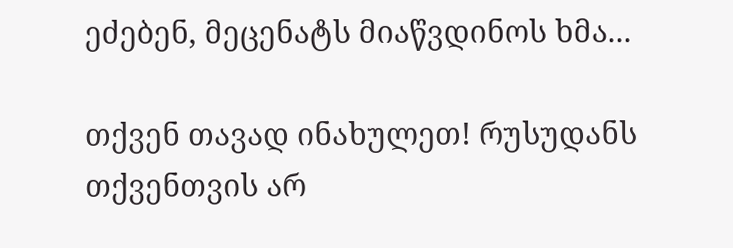ეძებენ, მეცენატს მიაწვდინოს ხმა...

თქვენ თავად ინახულეთ! რუსუდანს თქვენთვის არ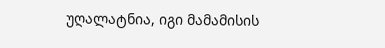უღალატნია, იგი მამამისის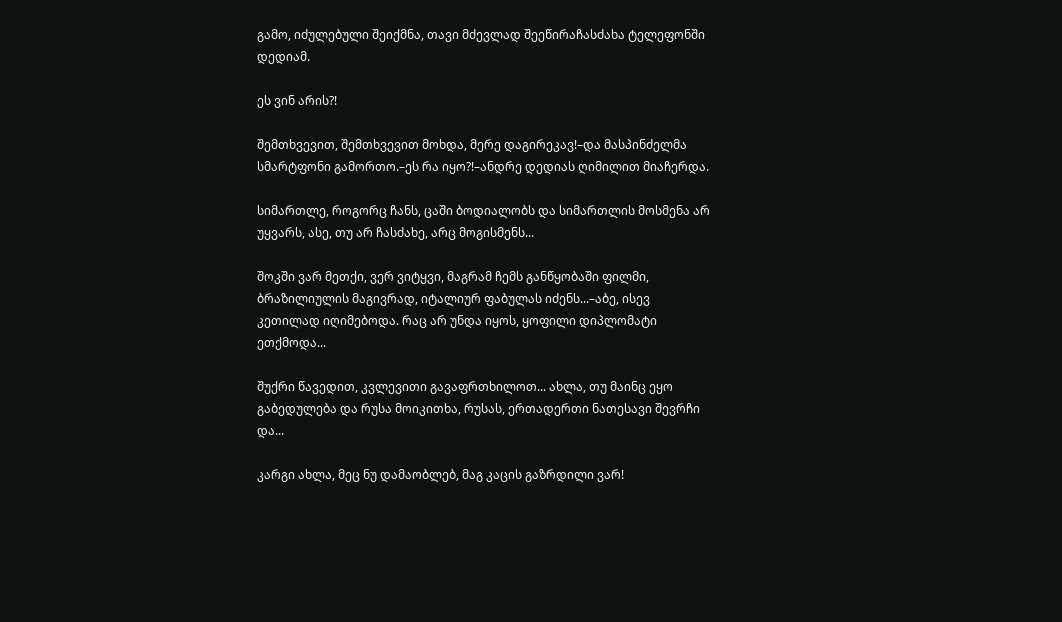გამო, იძულებული შეიქმნა, თავი მძევლად შეეწირაჩასძახა ტელეფონში  დედიამ.

ეს ვინ არის?!

შემთხვევით, შემთხვევით მოხდა, მერე დაგირეკავ!–და მასპინძელმა სმარტფონი გამორთო.–ეს რა იყო?!–ანდრე დედიას ღიმილით მიაჩერდა.

სიმართლე, როგორც ჩანს, ცაში ბოდიალობს და სიმართლის მოსმენა არ  უყვარს, ასე, თუ არ ჩასძახე, არც მოგისმენს...

შოკში ვარ მეთქი, ვერ ვიტყვი, მაგრამ ჩემს განწყობაში ფილმი, ბრაზილიულის მაგივრად, იტალიურ ფაბულას იძენს...–აბე, ისევ კეთილად იღიმებოდა. რაც არ უნდა იყოს, ყოფილი დიპლომატი ეთქმოდა...

შუქრი წავედით, კვლევითი გავაფრთხილოთ... ახლა, თუ მაინც ეყო გაბედულება და რუსა მოიკითხა, რუსას, ერთადერთი ნათესავი შევრჩი და...

კარგი ახლა, მეც ნუ დამაობლებ, მაგ კაცის გაზრდილი ვარ!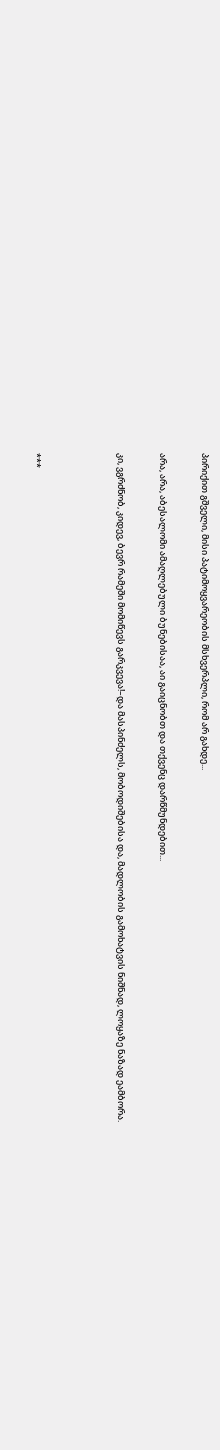პირიქით გშველი, მისი პატიმოყვარეობის მსხვერპლი, რომ არ გახდე...

არა, არა, აბესალომი ამაღლებული ბუნებისაა, აი გაიცნობთ და თქვენც დარწმუნდებით...

კი, ვგრძნობ, კიდევ, ბევრ რამეში მომიწევს გარკვევა!–და მასპინძელს, მობოდიშებისა და, მადლობის გამოხატვის ნიშნად, ლოყაზე ნაზად ეამბორა.



***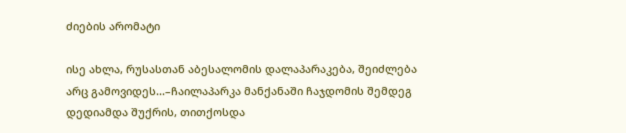ძიების არომატი

ისე ახლა, რუსასთან აბესალომის დალაპარაკება, შეიძლება არც გამოვიდეს...–ჩაილაპარკა მანქანაში ჩაჯდომის შემდეგ დედიამდა შუქრის, თითქოსდა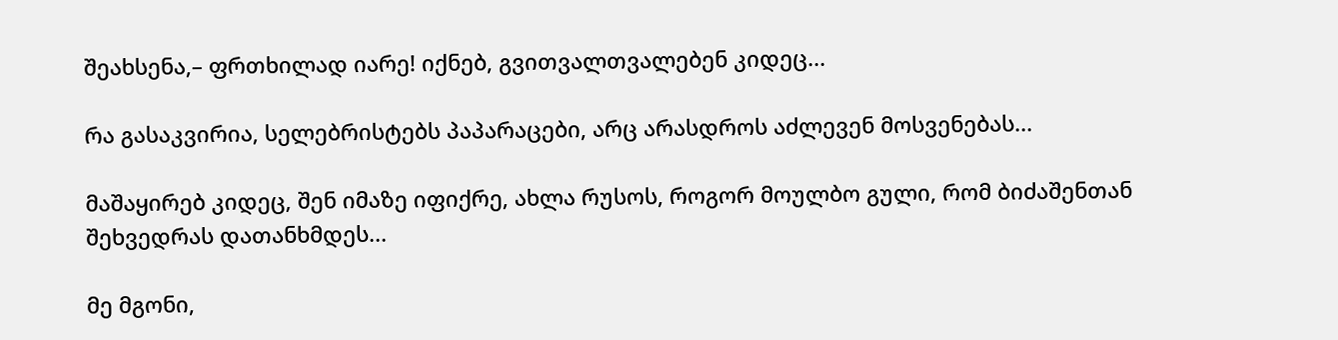შეახსენა,– ფრთხილად იარე! იქნებ, გვითვალთვალებენ კიდეც...

რა გასაკვირია, სელებრისტებს პაპარაცები, არც არასდროს აძლევენ მოსვენებას...

მაშაყირებ კიდეც, შენ იმაზე იფიქრე, ახლა რუსოს, როგორ მოულბო გული, რომ ბიძაშენთან შეხვედრას დათანხმდეს...

მე მგონი,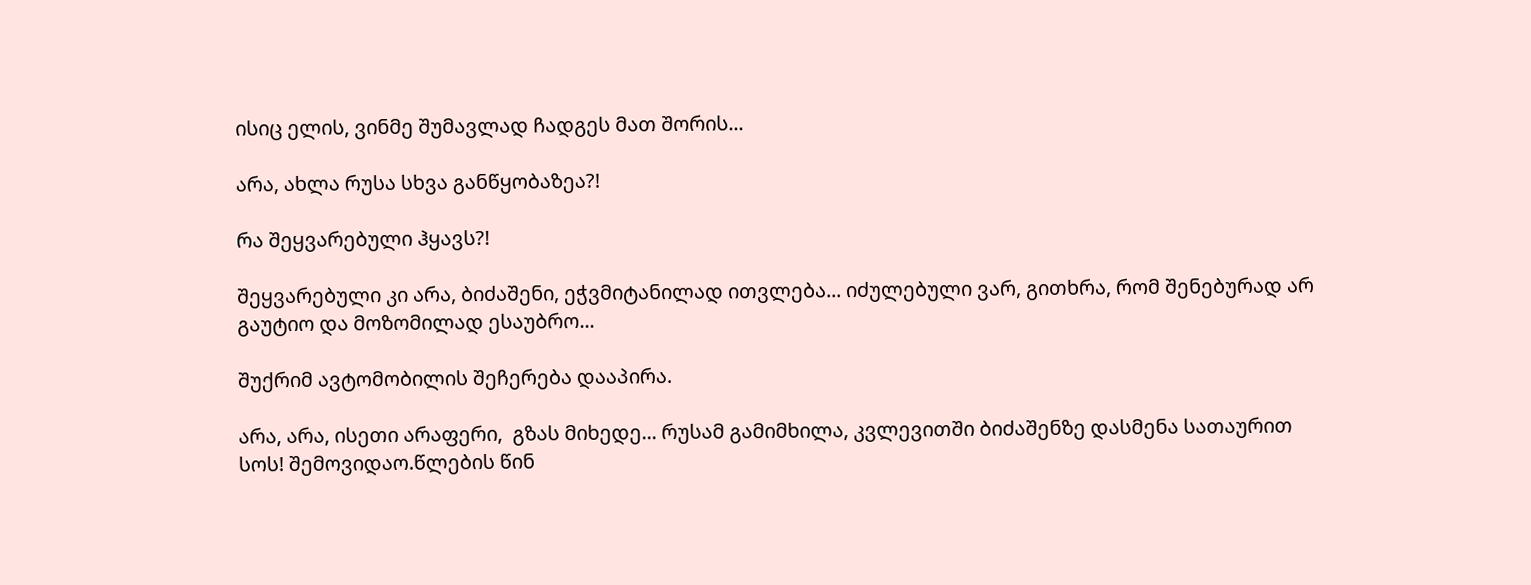ისიც ელის, ვინმე შუმავლად ჩადგეს მათ შორის...

არა, ახლა რუსა სხვა განწყობაზეა?!

რა შეყვარებული ჰყავს?!

შეყვარებული კი არა, ბიძაშენი, ეჭვმიტანილად ითვლება... იძულებული ვარ, გითხრა, რომ შენებურად არ გაუტიო და მოზომილად ესაუბრო...

შუქრიმ ავტომობილის შეჩერება დააპირა.

არა, არა, ისეთი არაფერი,  გზას მიხედე... რუსამ გამიმხილა, კვლევითში ბიძაშენზე დასმენა სათაურით სოს! შემოვიდაო.წლების წინ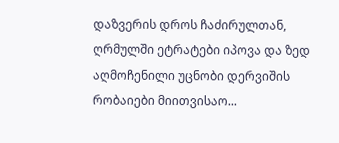დაზვერის დროს ჩაძირულთან, ღრმულში ეტრატები იპოვა და ზედ აღმოჩენილი უცნობი დერვიშის რობაიები მიითვისაო...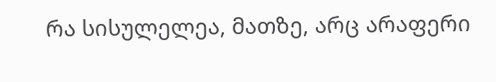რა სისულელეა, მათზე, არც არაფერი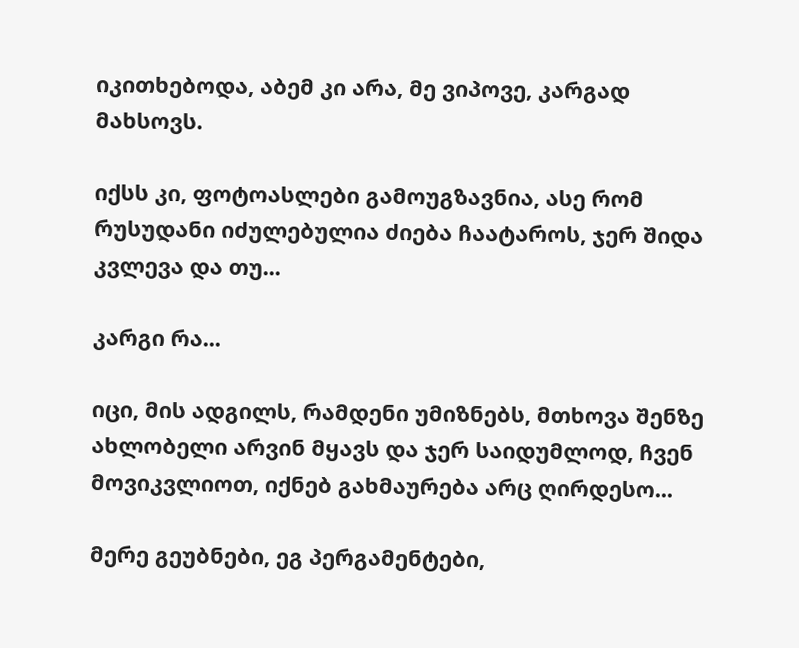იკითხებოდა, აბემ კი არა, მე ვიპოვე, კარგად მახსოვს.

იქსს კი, ფოტოასლები გამოუგზავნია, ასე რომ რუსუდანი იძულებულია ძიება ჩაატაროს, ჯერ შიდა კვლევა და თუ...

კარგი რა...

იცი, მის ადგილს, რამდენი უმიზნებს, მთხოვა შენზე ახლობელი არვინ მყავს და ჯერ საიდუმლოდ, ჩვენ მოვიკვლიოთ, იქნებ გახმაურება არც ღირდესო...

მერე გეუბნები, ეგ პერგამენტები,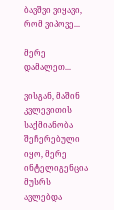ბავშვი ვიყავი, რომ ვიპოვე...

მერე დამალეთ...

ვისგან, მაშინ კვლევითის საქმიანობა შეჩერებული იყო, მერე ინტელიგენცია მუსრს ავლებდა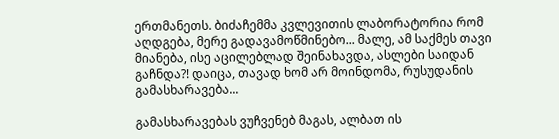ერთმანეთს. ბიძაჩემმა კვლევითის ლაბორატორია რომ აღდგება, მერე გადავამოწმინებო... მალე, ამ საქმეს თავი მიანება, ისე აცილებლად შეინახავდა, ასლები საიდან გაჩნდა?! დაიცა, თავად ხომ არ მოინდომა, რუსუდანის გამასხარავება...

გამასხარავებას ვუჩვენებ მაგას, ალბათ ის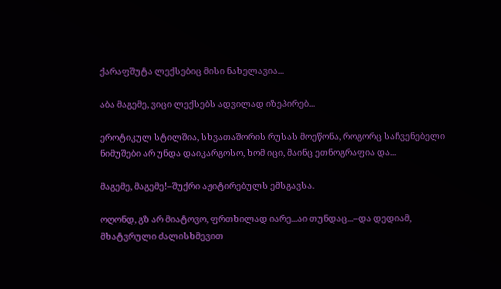ქარაფშუტა ლექსებიც მისი ნახელავია...

აბა მაგემე, ვიცი ლექსებს ადვილად იზეპირებ...

ეროტიკულ სტილშია, სხვათაშორის რუსას მოეწონა, როგორც საჩვენებელი ნიმუშები არ უნდა დაიკარგოსო, ხომ იცი, მაინც ეთნოგრაფია და...

მაგემე, მაგემე!–შუქრი აჟიტირებულს ემსგავსა.

ოღონდ, გზ არ მიატოვო, ფრთხილად იარე...აი თუნდაც...–და დედიამ, მხატვრული ძალისხმევით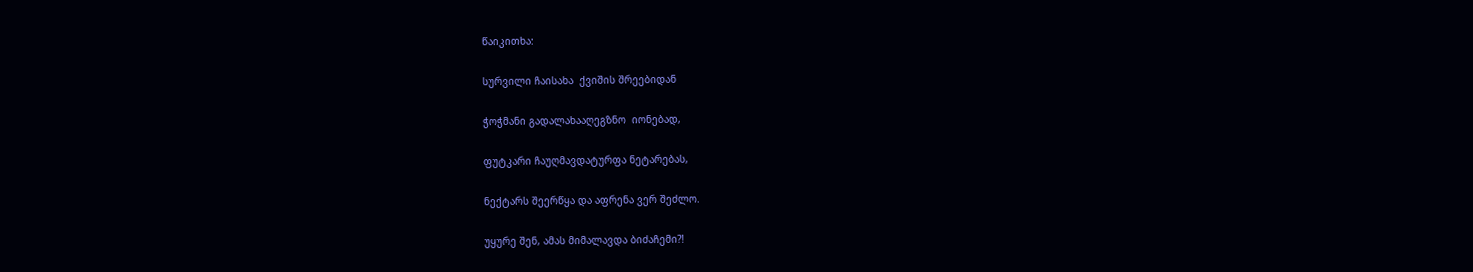წაიკითხა:

სურვილი ჩაისახა  ქვიშის შრეებიდან

ჭოჭმანი გადალახააღეგზნო  იონებად,

ფუტკარი ჩაუღმავდატურფა ნეტარებას,

ნექტარს შეერწყა და აფრენა ვერ შეძლო.

უყურე შენ, ამას მიმალავდა ბიძაჩემი?!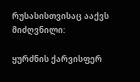რუსასისთვისაც ააქვს მიძღვნილი:

ყურძნის ქარვისფერ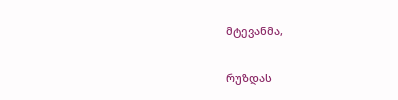მტევანმა,

რუზდას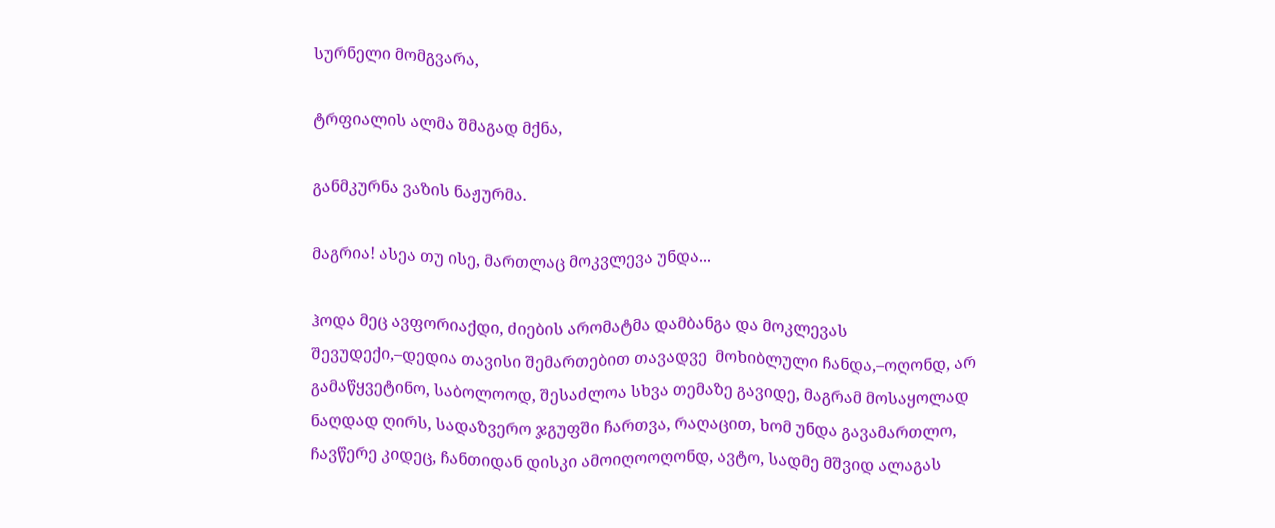სურნელი მომგვარა,

ტრფიალის ალმა შმაგად მქნა,

განმკურნა ვაზის ნაჟურმა.

მაგრია! ასეა თუ ისე, მართლაც მოკვლევა უნდა...

ჰოდა მეც ავფორიაქდი, ძიების არომატმა დამბანგა და მოკლევას შევუდექი,–დედია თავისი შემართებით თავადვე  მოხიბლული ჩანდა,–ოღონდ, არ გამაწყვეტინო, საბოლოოდ, შესაძლოა სხვა თემაზე გავიდე, მაგრამ მოსაყოლად ნაღდად ღირს, სადაზვერო ჯგუფში ჩართვა, რაღაცით, ხომ უნდა გავამართლო, ჩავწერე კიდეც, ჩანთიდან დისკი ამოიღოოღონდ, ავტო, სადმე მშვიდ ალაგას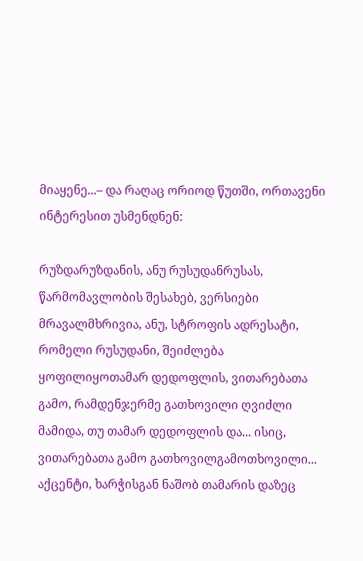მიაყენე...– და რაღაც ორიოდ წუთში, ორთავენი ინტერესით უსმენდნენ:

რუზდარუზდანის, ანუ რუსუდანრუსას, წარმომავლობის შესახებ, ვერსიები მრავალმხრივია, ანუ, სტროფის ადრესატი, რომელი რუსუდანი, შეიძლება ყოფილიყოთამარ დედოფლის, ვითარებათა გამო, რამდენჯერმე გათხოვილი ღვიძლი მამიდა, თუ თამარ დედოფლის და... ისიც, ვითარებათა გამო გათხოვილგამოთხოვილი... აქცენტი, ხარჭისგან ნაშობ თამარის დაზეც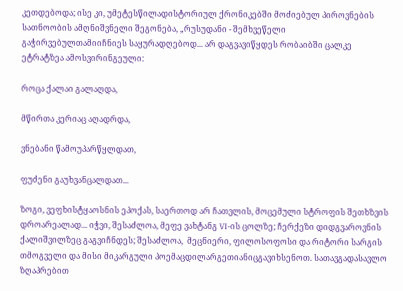კეთდებოდა; ისე კი, უმეტესწილადისტორიულ ქრონიკებში მოძიებულ პიროვნების სათნოობის ამღნიშვნელი შეგონება, „რუსუდანი - შემხვეწელი გაჭირვებულთამიიჩნიეს საყურადღებოდ... არ დაგვავიწყდეს რობაიბში ცალკე ეტრატზეა ამოსვირინგეული:

როცა ქალაი გალაღდა,

მწირთა კერიაც აღადრდა,

ვნებანი წამოუპარწყლდათ,

ფუძენი გაუხვანცალდათ...

ზოგი, ვეფხისტყაოსნის ეპოქას, საერთოდ არ ჩათვლის, მოცემული სტროფის შეთხზვის დროარეალად... იჭვი, შესაძლოა, მეფე ვახტანგ VI-ის ცოლზე; ჩერქეზი დიდგვაროვნის ქალიშვილზეც გაგვიჩნდეს; შესაძლოა,  მეცნიერი, ფილოსოფოსი და რიტორი სარგის თმოგველი და მისი მიკარგული პოემაცდილარგეთიანიცგავიხსენოთ. სათავგადასავლო ზღაპრებით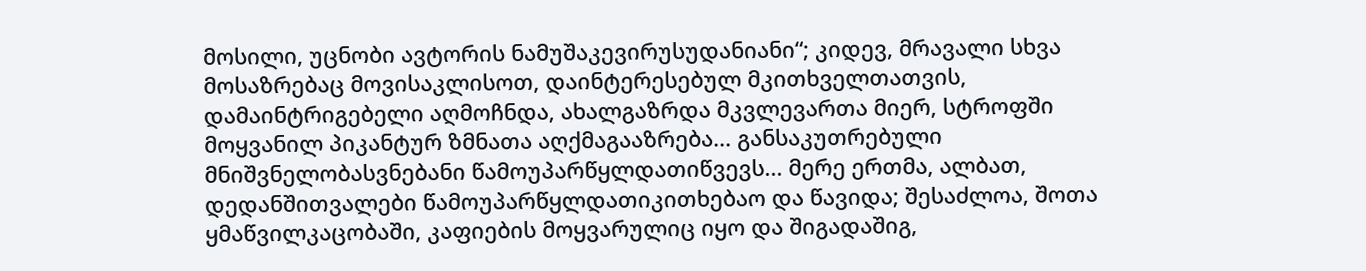მოსილი, უცნობი ავტორის ნამუშაკევირუსუდანიანი“; კიდევ, მრავალი სხვა მოსაზრებაც მოვისაკლისოთ, დაინტერესებულ მკითხველთათვის, დამაინტრიგებელი აღმოჩნდა, ახალგაზრდა მკვლევართა მიერ, სტროფში მოყვანილ პიკანტურ ზმნათა აღქმაგააზრება... განსაკუთრებული მნიშვნელობასვნებანი წამოუპარწყლდათიწვევს... მერე ერთმა, ალბათ, დედანშითვალები წამოუპარწყლდათიკითხებაო და წავიდა; შესაძლოა, შოთა ყმაწვილკაცობაში, კაფიების მოყვარულიც იყო და შიგადაშიგ,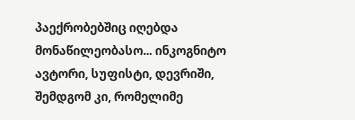პაექრობებშიც იღებდა მონაწილეობასო... ინკოგნიტო ავტორი, სუფისტი, დევრიში, შემდგომ კი, რომელიმე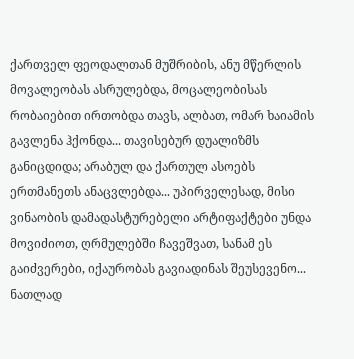ქართველ ფეოდალთან მუშრიბის, ანუ მწერლის მოვალეობას ასრულებდა, მოცალეობისას რობაიებით ირთობდა თავს, ალბათ, ომარ ხაიამის გავლენა ჰქონდა... თავისებურ დუალიზმს განიცდიდა; არაბულ და ქართულ ასოებს ერთმანეთს ანაცვლებდა... უპირველესად, მისი ვინაობის დამადასტურებელი არტიფაქტები უნდა მოვიძიოთ, ღრმულებში ჩავეშვათ, სანამ ეს გაიძვერები, იქაურობას გავიადინას შეუსევენო... ნათლად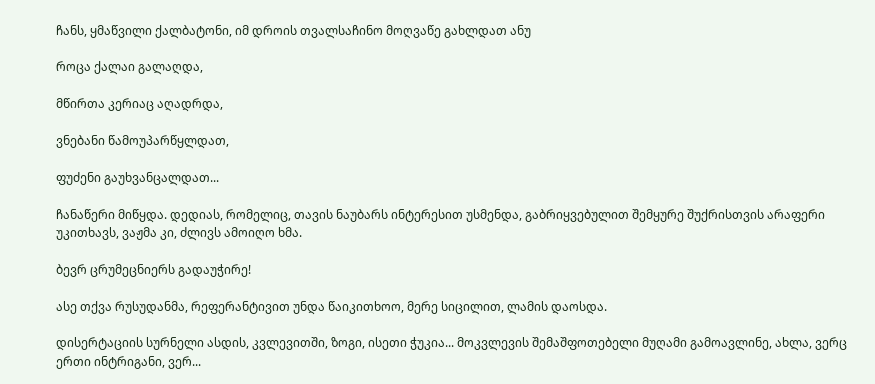ჩანს, ყმაწვილი ქალბატონი, იმ დროის თვალსაჩინო მოღვაწე გახლდათ ანუ

როცა ქალაი გალაღდა,

მწირთა კერიაც აღადრდა,

ვნებანი წამოუპარწყლდათ,

ფუძენი გაუხვანცალდათ...

ჩანაწერი მიწყდა. დედიას, რომელიც, თავის ნაუბარს ინტერესით უსმენდა, გაბრიყვებულით შემყურე შუქრისთვის არაფერი უკითხავს, ვაჟმა კი, ძლივს ამოიღო ხმა.

ბევრ ცრუმეცნიერს გადაუჭირე!

ასე თქვა რუსუდანმა, რეფერანტივით უნდა წაიკითხოო, მერე სიცილით, ლამის დაოსდა.

დისერტაციის სურნელი ასდის, კვლევითში, ზოგი, ისეთი ჭუკია... მოკვლევის შემაშფოთებელი მუღამი გამოავლინე, ახლა, ვერც ერთი ინტრიგანი, ვერ...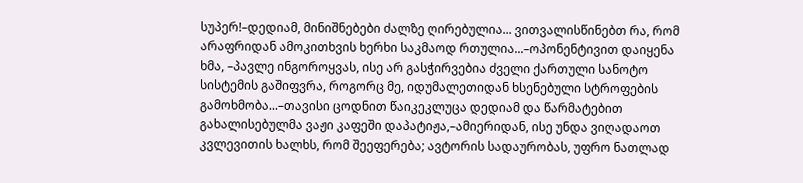სუპერ!–დედიამ, მინიშნებები ძალზე ღირებულია... ვითვალისწინებთ რა, რომ არაფრიდან ამოკითხვის ხერხი საკმაოდ რთულია...–ოპონენტივით დაიყენა ხმა, –პავლე ინგოროყვას, ისე არ გასჭირვებია ძველი ქართული სანოტო სისტემის გაშიფვრა, როგორც მე, იდუმალეთიდან ხსენებული სტროფების გამოხმობა...–თავისი ცოდნით წაიკეკლუცა დედიამ და წარმატებით გახალისებულმა ვაჟი კაფეში დაპატიჟა,–ამიერიდან, ისე უნდა ვიღადაოთ კვლევითის ხალხს, რომ შეეფერება; ავტორის სადაურობას, უფრო ნათლად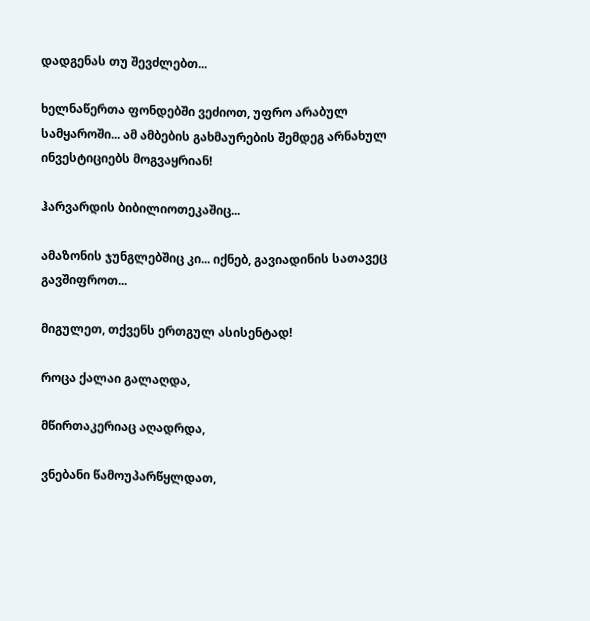დადგენას თუ შევძლებთ...

ხელნაწერთა ფონდებში ვეძიოთ, უფრო არაბულ სამყაროში... ამ ამბების გახმაურების შემდეგ არნახულ ინვესტიციებს მოგვაყრიან!

ჰარვარდის ბიბილიოთეკაშიც...

ამაზონის ჯუნგლებშიც კი... იქნებ, გავიადინის სათავეც გავშიფროთ...

მიგულეთ, თქვენს ერთგულ ასისენტად!

როცა ქალაი გალაღდა,

მწირთაკერიაც აღადრდა,

ვნებანი წამოუპარწყლდათ,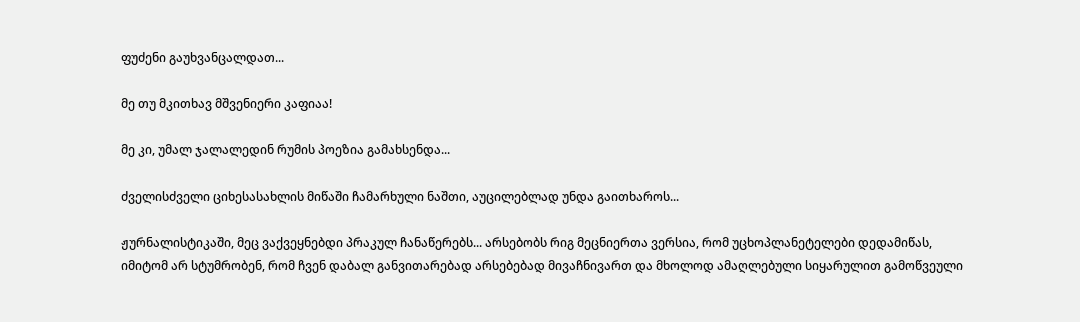ფუძენი გაუხვანცალდათ...

მე თუ მკითხავ მშვენიერი კაფიაა!

მე კი, უმალ ჯალალედინ რუმის პოეზია გამახსენდა...

ძველისძველი ციხესასახლის მიწაში ჩამარხული ნაშთი, აუცილებლად უნდა გაითხაროს...

ჟურნალისტიკაში, მეც ვაქვეყნებდი პრაკულ ჩანაწერებს... არსებობს რიგ მეცნიერთა ვერსია, რომ უცხოპლანეტელები დედამიწას, იმიტომ არ სტუმრობენ, რომ ჩვენ დაბალ განვითარებად არსებებად მივაჩნივართ და მხოლოდ ამაღლებული სიყარულით გამოწვეული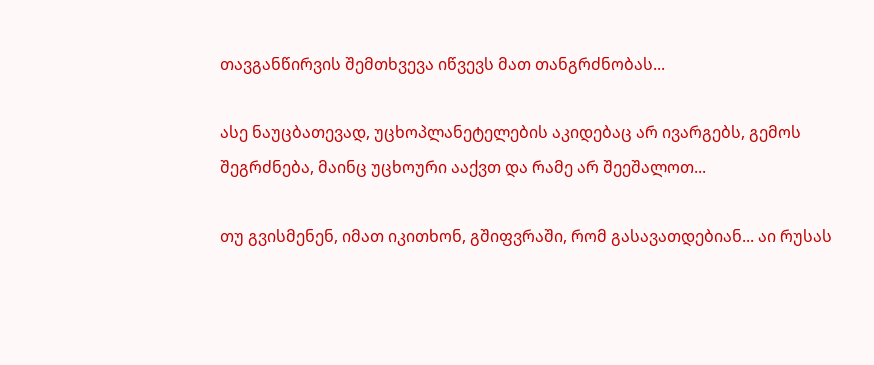თავგანწირვის შემთხვევა იწვევს მათ თანგრძნობას...

ასე ნაუცბათევად, უცხოპლანეტელების აკიდებაც არ ივარგებს, გემოს შეგრძნება, მაინც უცხოური ააქვთ და რამე არ შეეშალოთ...

თუ გვისმენენ, იმათ იკითხონ, გშიფვრაში, რომ გასავათდებიან... აი რუსას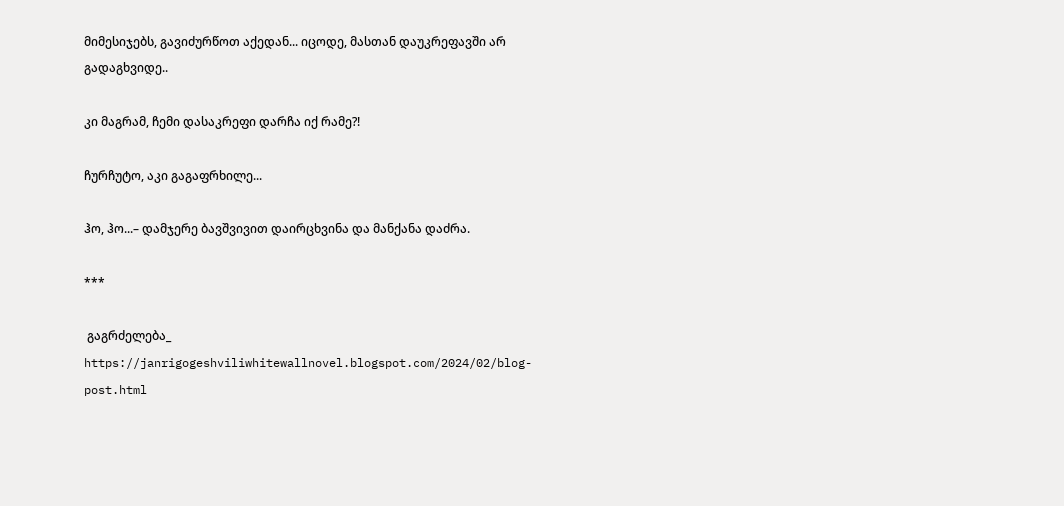მიმესიჯებს, გავიძურწოთ აქედან... იცოდე, მასთან დაუკრეფავში არ გადაგხვიდე..

კი მაგრამ, ჩემი დასაკრეფი დარჩა იქ რამე?!

ჩურჩუტო, აკი გაგაფრხილე...

ჰო, ჰო...– დამჯერე ბავშვივით დაირცხვინა და მანქანა დაძრა.

***

 გაგრძელება_ https://janrigogeshviliwhitewallnovel.blogspot.com/2024/02/blog-post.html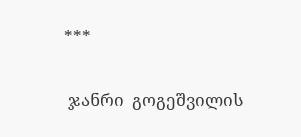***

 ჯანრი  გოგეშვილის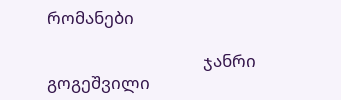რომანები

                                       ჯანრი გოგეშვილი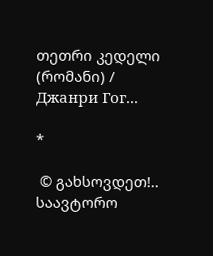თეთრი კედელი (რომანი) / Джанри Гог...

*

 © გახსოვდეთ!..
საავტორო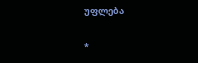უფლება

*